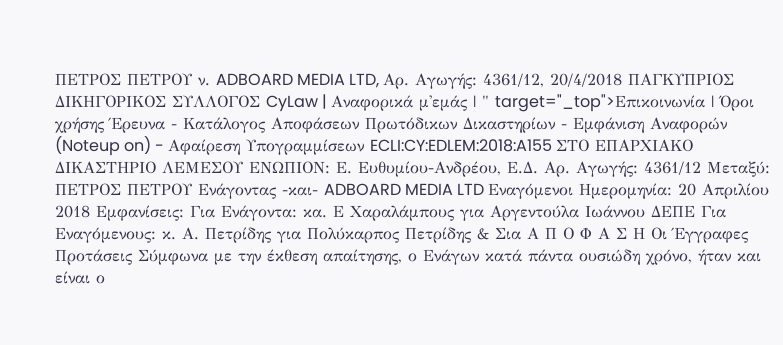ΠΕΤΡΟΣ ΠΕΤΡΟΥ ν. ADBOARD MEDIA LTD, Αρ. Αγωγής: 4361/12, 20/4/2018 ΠΑΓΚΥΠΡΙΟΣ ΔΙΚΗΓΟΡΙΚΟΣ ΣΥΛΛΟΓΟΣ CyLaw | Αναφορικά μ'εμάς | " target="_top">Επικοινωνία | Όροι χρήσης Έρευνα - Κατάλογος Αποφάσεων Πρωτόδικων Δικαστηρίων - Εμφάνιση Αναφορών (Noteup on) - Αφαίρεση Υπογραμμίσεων ECLI:CY:EDLEM:2018:A155 ΣΤΟ ΕΠΑΡΧΙΑΚΟ ΔΙΚΑΣΤΗΡΙΟ ΛΕΜΕΣΟΥ ΕΝΩΠΙΟΝ: Ε. Ευθυμίου-Ανδρέου, Ε.Δ. Αρ. Αγωγής: 4361/12 Μεταξύ: ΠΕΤΡΟΣ ΠΕΤΡΟΥ Ενάγοντας -και- ADBOARD MEDIA LTD Εναγόμενοι Ημερομηνία: 20 Απριλίου 2018 Εμφανίσεις: Για Ενάγοντα: κα. Ε Χαραλάμπους για Αργεντούλα Ιωάννου ΔΕΠΕ Για Εναγόμενους: κ. Α. Πετρίδης για Πολύκαρπος Πετρίδης & Σια Α Π Ο Φ Α Σ Η Οι Έγγραφες Προτάσεις Σύμφωνα με την έκθεση απαίτησης, ο Ενάγων κατά πάντα ουσιώδη χρόνο, ήταν και είναι ο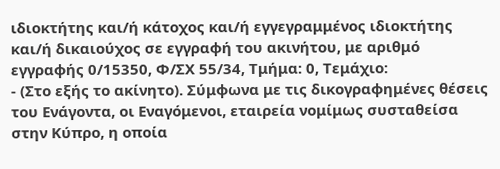ιδιοκτήτης και/ή κάτοχος και/ή εγγεγραμμένος ιδιοκτήτης και/ή δικαιούχος σε εγγραφή του ακινήτου, με αριθμό εγγραφής 0/15350, Φ/ΣΧ 55/34, Τμήμα: 0, Τεμάχιο:
- (Στο εξής το ακίνητο). Σύμφωνα με τις δικογραφημένες θέσεις του Ενάγοντα, οι Εναγόμενοι, εταιρεία νομίμως συσταθείσα στην Κύπρο, η οποία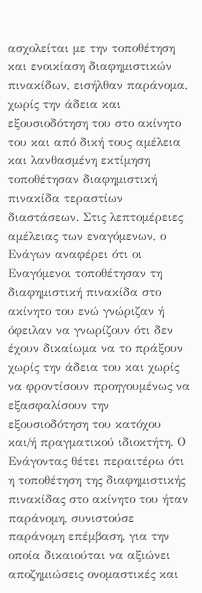ασχολείται με την τοποθέτηση και ενοικίαση διαφημιστικών πινακίδων, εισήλθαν παράνομα, χωρίς την άδεια και εξουσιοδότηση του στο ακίνητο του και από δική τους αμέλεια και λανθασμένη εκτίμηση τοποθέτησαν διαφημιστική πινακίδα τεραστίων διαστάσεων. Στις λεπτομέρειες αμέλειας των εναγόμενων, ο Ενάγων αναφέρει ότι οι Εναγόμενοι τοποθέτησαν τη διαφημιστική πινακίδα στο ακίνητο του ενώ γνώριζαν ή όφειλαν να γνωρίζουν ότι δεν έχουν δικαίωμα να το πράξουν χωρίς την άδεια του και χωρίς να φροντίσουν προηγουμένως να εξασφαλίσουν την εξουσιοδότηση του κατόχου και/ή πραγματικού ιδιοκτήτη. Ο Ενάγοντας θέτει περαιτέρω ότι η τοποθέτηση της διαφημιστικής πινακίδας στο ακίνητο του ήταν παράνομη, συνιστούσε παράνομη επέμβαση, για την οποία δικαιούται να αξιώνει αποζημιώσεις ονομαστικές και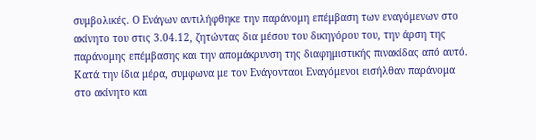συμβολικές. Ο Ενάγων αντιλήφθηκε την παράνομη επέμβαση των εναγόμενων στο ακίνητο του στις 3.04.12, ζητώντας δια μέσου του δικηγόρου του, την άρση της παράνομης επέμβασης και την απομάκρυνση της διαφημιστικής πινακίδας από αυτό. Κατά την ίδια μέρα, συμφωνα με τον Ενάγονταοι Εναγόμενοι εισήλθαν παράνομα στο ακίνητο και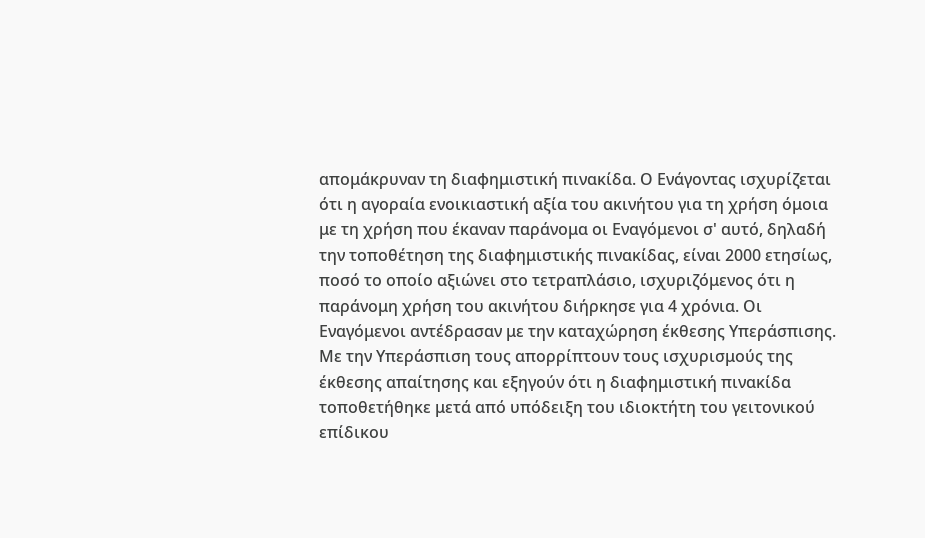απομάκρυναν τη διαφημιστική πινακίδα. Ο Ενάγοντας ισχυρίζεται ότι η αγοραία ενοικιαστική αξία του ακινήτου για τη χρήση όμοια με τη χρήση που έκαναν παράνομα οι Εναγόμενοι σ' αυτό, δηλαδή την τοποθέτηση της διαφημιστικής πινακίδας, είναι 2000 ετησίως, ποσό το οποίο αξιώνει στο τετραπλάσιο, ισχυριζόμενος ότι η παράνομη χρήση του ακινήτου διήρκησε για 4 χρόνια. Οι Εναγόμενοι αντέδρασαν με την καταχώρηση έκθεσης Υπεράσπισης. Με την Υπεράσπιση τους απορρίπτουν τους ισχυρισμούς της έκθεσης απαίτησης και εξηγούν ότι η διαφημιστική πινακίδα τοποθετήθηκε μετά από υπόδειξη του ιδιοκτήτη του γειτονικού επίδικου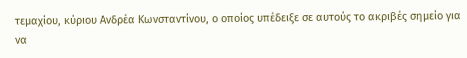τεμαχίου, κύριου Ανδρέα Κωνσταντίνου, ο οποίος υπέδειξε σε αυτούς το ακριβές σημείο για να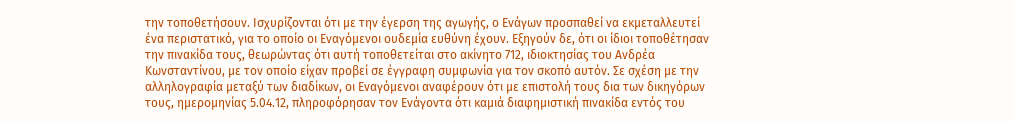την τοποθετήσουν. Ισχυρίζονται ότι με την έγερση της αγωγής, ο Ενάγων προσπαθεί να εκμεταλλευτεί ένα περιστατικό, για το οποίο οι Εναγόμενοι ουδεμία ευθύνη έχουν. Εξηγούν δε, ότι οι ίδιοι τοποθέτησαν την πινακίδα τους, θεωρώντας ότι αυτή τοποθετείται στο ακίνητο 712, ιδιοκτησίας του Ανδρέα Κωνσταντίνου, με τον οποίο είχαν προβεί σε έγγραφη συμφωνία για τον σκοπό αυτόν. Σε σχέση με την αλληλογραφία μεταξύ των διαδίκων, οι Εναγόμενοι αναφέρουν ότι με επιστολή τους δια των δικηγόρων τους, ημερομηνίας 5.04.12, πληροφόρησαν τον Ενάγοντα ότι καμιά διαφημιστική πινακίδα εντός του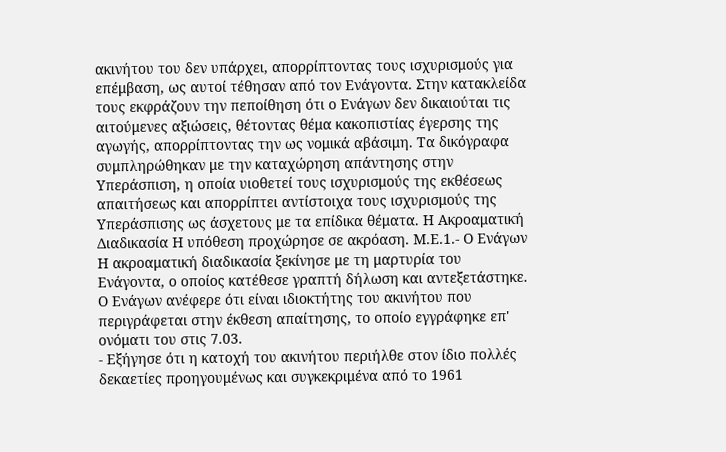ακινήτου του δεν υπάρχει, απορρίπτοντας τους ισχυρισμούς για επέμβαση, ως αυτοί τέθησαν από τον Ενάγοντα. Στην κατακλείδα τους εκφράζουν την πεποίθηση ότι ο Ενάγων δεν δικαιούται τις αιτούμενες αξιώσεις, θέτοντας θέμα κακοπιστίας έγερσης της αγωγής, απορρίπτοντας την ως νομικά αβάσιμη. Τα δικόγραφα συμπληρώθηκαν με την καταχώρηση απάντησης στην Υπεράσπιση, η οποία υιοθετεί τους ισχυρισμούς της εκθέσεως απαιτήσεως και απορρίπτει αντίστοιχα τους ισχυρισμούς της Υπεράσπισης ως άσχετους με τα επίδικα θέματα. Η Ακροαματική Διαδικασία Η υπόθεση προχώρησε σε ακρόαση. Μ.Ε.1.- Ο Ενάγων Η ακροαματική διαδικασία ξεκίνησε με τη μαρτυρία του Ενάγοντα, ο οποίος κατέθεσε γραπτή δήλωση και αντεξετάστηκε. Ο Ενάγων ανέφερε ότι είναι ιδιοκτήτης του ακινήτου που περιγράφεται στην έκθεση απαίτησης, το οποίο εγγράφηκε επ' ονόματι του στις 7.03.
- Εξήγησε ότι η κατοχή του ακινήτου περιήλθε στον ίδιο πολλές δεκαετίες προηγουμένως και συγκεκριμένα από το 1961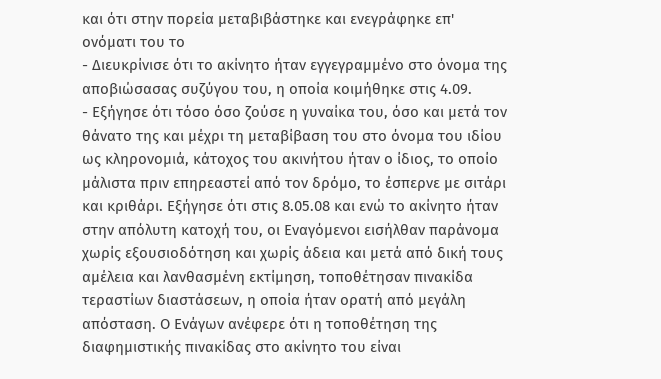και ότι στην πορεία μεταβιβάστηκε και ενεγράφηκε επ' ονόματι του το
- Διευκρίνισε ότι το ακίνητο ήταν εγγεγραμμένο στο όνομα της αποβιώσασας συζύγου του, η οποία κοιμήθηκε στις 4.09.
- Εξήγησε ότι τόσο όσο ζούσε η γυναίκα του, όσο και μετά τον θάνατο της και μέχρι τη μεταβίβαση του στο όνομα του ιδίου ως κληρονομιά, κάτοχος του ακινήτου ήταν ο ίδιος, το οποίο μάλιστα πριν επηρεαστεί από τον δρόμο, το έσπερνε με σιτάρι και κριθάρι. Εξήγησε ότι στις 8.05.08 και ενώ το ακίνητο ήταν στην απόλυτη κατοχή του, οι Εναγόμενοι εισήλθαν παράνομα χωρίς εξουσιοδότηση και χωρίς άδεια και μετά από δική τους αμέλεια και λανθασμένη εκτίμηση, τοποθέτησαν πινακίδα τεραστίων διαστάσεων, η οποία ήταν ορατή από μεγάλη απόσταση. Ο Ενάγων ανέφερε ότι η τοποθέτηση της διαφημιστικής πινακίδας στο ακίνητο του είναι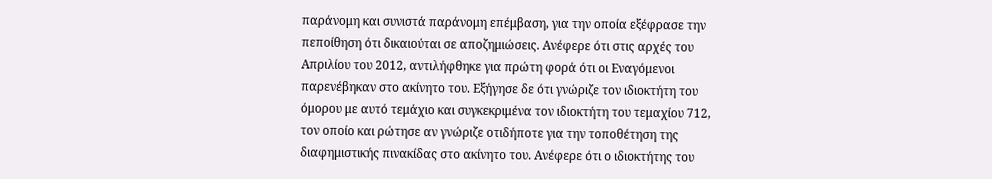παράνομη και συνιστά παράνομη επέμβαση, για την οποία εξέφρασε την πεποίθηση ότι δικαιούται σε αποζημιώσεις. Ανέφερε ότι στις αρχές του Απριλίου του 2012, αντιλήφθηκε για πρώτη φορά ότι οι Eναγόμενοι παρενέβηκαν στο ακίνητο του. Εξήγησε δε ότι γνώριζε τον ιδιοκτήτη του όμορου με αυτό τεμάχιο και συγκεκριμένα τον ιδιοκτήτη του τεμαχίου 712, τον οποίο και ρώτησε αν γνώριζε οτιδήποτε για την τοποθέτηση της διαφημιστικής πινακίδας στο ακίνητο του. Ανέφερε ότι ο ιδιοκτήτης του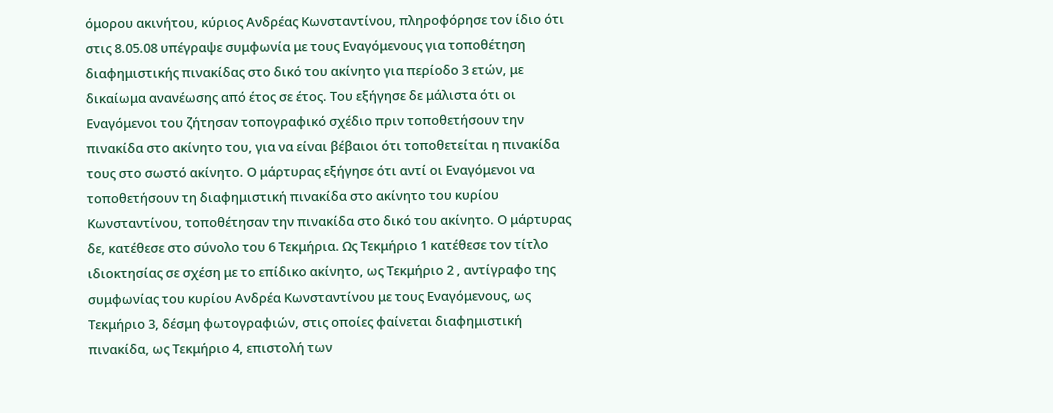όμορου ακινήτου, κύριος Ανδρέας Κωνσταντίνου, πληροφόρησε τον ίδιο ότι στις 8.05.08 υπέγραψε συμφωνία με τους Εναγόμενους για τοποθέτηση διαφημιστικής πινακίδας στο δικό του ακίνητο για περίοδο 3 ετών, με δικαίωμα ανανέωσης από έτος σε έτος. Του εξήγησε δε μάλιστα ότι οι Εναγόμενοι του ζήτησαν τοπογραφικό σχέδιο πριν τοποθετήσουν την πινακίδα στο ακίνητο του, για να είναι βέβαιοι ότι τοποθετείται η πινακίδα τους στο σωστό ακίνητο. Ο μάρτυρας εξήγησε ότι αντί οι Εναγόμενοι να τοποθετήσουν τη διαφημιστική πινακίδα στο ακίνητο του κυρίου Κωνσταντίνου, τοποθέτησαν την πινακίδα στο δικό του ακίνητο. Ο μάρτυρας δε, κατέθεσε στο σύνολο του 6 Τεκμήρια. Ως Τεκμήριο 1 κατέθεσε τον τίτλο ιδιοκτησίας σε σχέση με το επίδικο ακίνητο, ως Τεκμήριο 2 , αντίγραφο της συμφωνίας του κυρίου Ανδρέα Κωνσταντίνου με τους Εναγόμενους, ως Τεκμήριο 3, δέσμη φωτογραφιών, στις οποίες φαίνεται διαφημιστική πινακίδα, ως Τεκμήριο 4, επιστολή των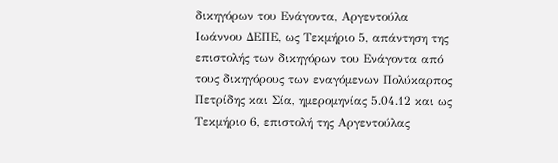δικηγόρων του Ενάγοντα, Αργεντούλα Ιωάννου ΔΕΠΕ, ως Τεκμήριο 5, απάντηση της επιστολής των δικηγόρων του Ενάγοντα από τους δικηγόρους των εναγόμενων Πολύκαρπος Πετρίδης και Σία, ημερομηνίας 5.04.12 και ως Τεκμήριο 6, επιστολή της Αργεντούλας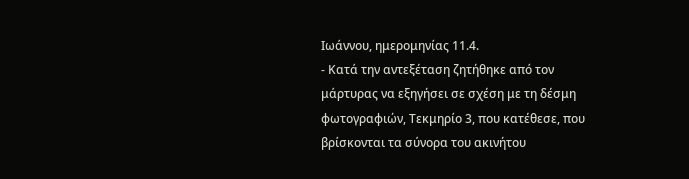Ιωάννου, ημερομηνίας 11.4.
- Κατά την αντεξέταση ζητήθηκε από τον μάρτυρας να εξηγήσει σε σχέση με τη δέσμη φωτογραφιών, Τεκμηρίο 3, που κατέθεσε, που βρίσκονται τα σύνορα του ακινήτου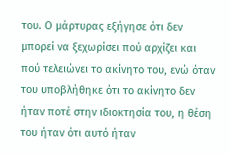του. Ο μάρτυρας εξήγησε ότι δεν μπορεί να ξεχωρίσει πού αρχίζει και πού τελειώνει το ακίνητο του, ενώ όταν του υποβλήθηκε ότι το ακίνητο δεν ήταν ποτέ στην ιδιοκτησία του, η θέση του ήταν ότι αυτό ήταν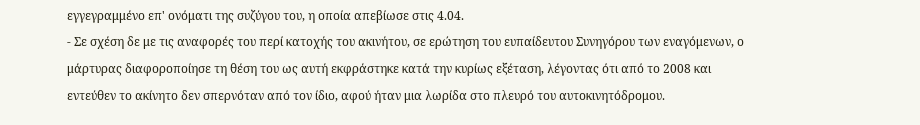εγγεγραμμένο επ' ονόματι της συζύγου του, η οποία απεβίωσε στις 4.04.
- Σε σχέση δε με τις αναφορές του περί κατοχής του ακινήτου, σε ερώτηση του ευπαίδευτου Συνηγόρου των εναγόμενων, ο μάρτυρας διαφοροποίησε τη θέση του ως αυτή εκφράστηκε κατά την κυρίως εξέταση, λέγοντας ότι από το 2008 και εντεύθεν το ακίνητο δεν σπερνόταν από τον ίδιο, αφού ήταν μια λωρίδα στο πλευρό του αυτοκινητόδρομου.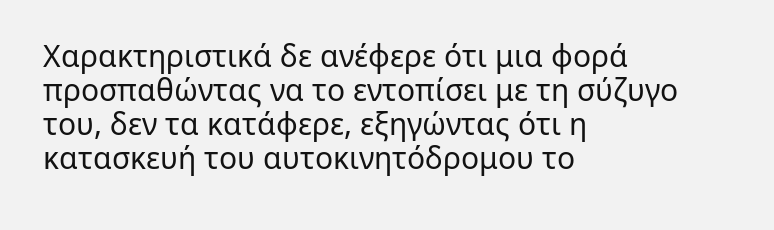Χαρακτηριστικά δε ανέφερε ότι μια φορά προσπαθώντας να το εντοπίσει με τη σύζυγο του, δεν τα κατάφερε, εξηγώντας ότι η κατασκευή του αυτοκινητόδρομου το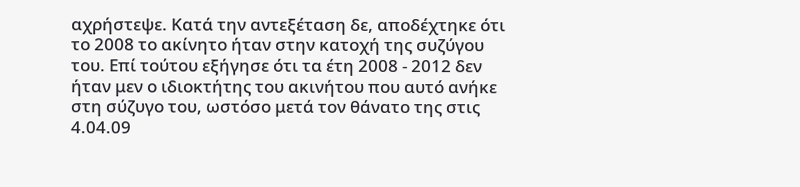αχρήστεψε. Κατά την αντεξέταση δε, αποδέχτηκε ότι το 2008 το ακίνητο ήταν στην κατοχή της συζύγου του. Επί τούτου εξήγησε ότι τα έτη 2008 ‑ 2012 δεν ήταν μεν ο ιδιοκτήτης του ακινήτου που αυτό ανήκε στη σύζυγο του, ωστόσο μετά τον θάνατο της στις 4.04.09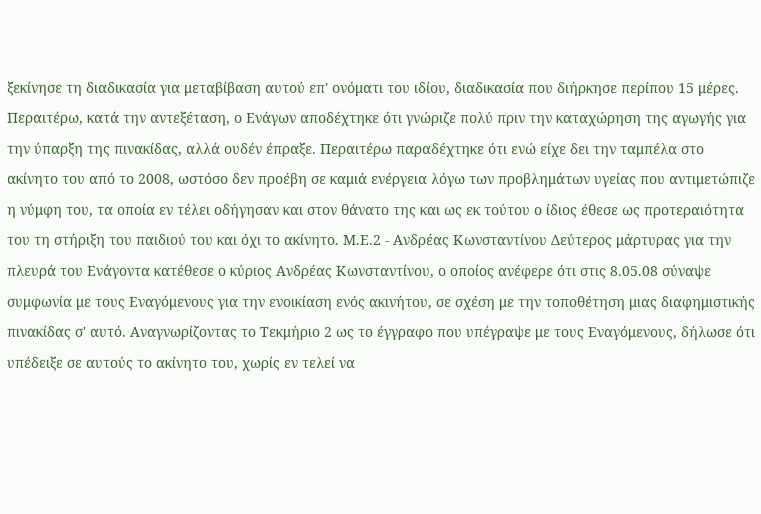ξεκίνησε τη διαδικασία για μεταβίβαση αυτού επ' ονόματι του ιδίου, διαδικασία που διήρκησε περίπου 15 μέρες. Περαιτέρω, κατά την αντεξέταση, ο Ενάγων αποδέχτηκε ότι γνώριζε πολύ πριν την καταχώρηση της αγωγής για την ύπαρξη της πινακίδας, αλλά ουδέν έπραξε. Περαιτέρω παραδέχτηκε ότι ενώ είχε δει την ταμπέλα στο ακίνητο του από το 2008, ωστόσο δεν προέβη σε καμιά ενέργεια λόγω των προβλημάτων υγείας που αντιμετώπιζε η νύμφη του, τα οποία εν τέλει οδήγησαν και στον θάνατο της και ως εκ τούτου ο ίδιος έθεσε ως προτεραιότητα του τη στήριξη του παιδιού του και όχι το ακίνητο. Μ.Ε.2 - Ανδρέας Κωνσταντίνου Δεύτερος μάρτυρας για την πλευρά του Ενάγοντα κατέθεσε ο κύριος Ανδρέας Κωνσταντίνου, ο οποίος ανέφερε ότι στις 8.05.08 σύναψε συμφωνία με τους Εναγόμενους για την ενοικίαση ενός ακινήτου, σε σχέση με την τοποθέτηση μιας διαφημιστικής πινακίδας σ' αυτό. Αναγνωρίζοντας το Τεκμήριο 2 ως το έγγραφο που υπέγραψε με τους Εναγόμενους, δήλωσε ότι υπέδειξε σε αυτούς το ακίνητο του, χωρίς εν τελεί να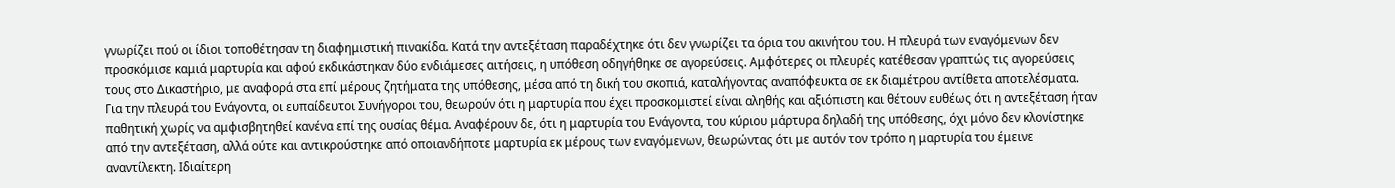γνωρίζει πού οι ίδιοι τοποθέτησαν τη διαφημιστική πινακίδα. Κατά την αντεξέταση παραδέχτηκε ότι δεν γνωρίζει τα όρια του ακινήτου του. Η πλευρά των εναγόμενων δεν προσκόμισε καμιά μαρτυρία και αφού εκδικάστηκαν δύο ενδιάμεσες αιτήσεις, η υπόθεση οδηγήθηκε σε αγορεύσεις. Αμφότερες οι πλευρές κατέθεσαν γραπτώς τις αγορεύσεις τους στο Δικαστήριο, με αναφορά στα επί μέρους ζητήματα της υπόθεσης, μέσα από τη δική του σκοπιά, καταλήγοντας αναπόφευκτα σε εκ διαμέτρου αντίθετα αποτελέσματα. Για την πλευρά του Ενάγοντα, οι ευπαίδευτοι Συνήγοροι του, θεωρούν ότι η μαρτυρία που έχει προσκομιστεί είναι αληθής και αξιόπιστη και θέτουν ευθέως ότι η αντεξέταση ήταν παθητική χωρίς να αμφισβητηθεί κανένα επί της ουσίας θέμα. Αναφέρουν δε, ότι η μαρτυρία του Ενάγοντα, του κύριου μάρτυρα δηλαδή της υπόθεσης, όχι μόνο δεν κλονίστηκε από την αντεξέταση, αλλά ούτε και αντικρούστηκε από οποιανδήποτε μαρτυρία εκ μέρους των εναγόμενων, θεωρώντας ότι με αυτόν τον τρόπο η μαρτυρία του έμεινε αναντίλεκτη. Ιδιαίτερη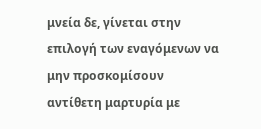μνεία δε, γίνεται στην επιλογή των εναγόμενων να μην προσκομίσουν αντίθετη μαρτυρία με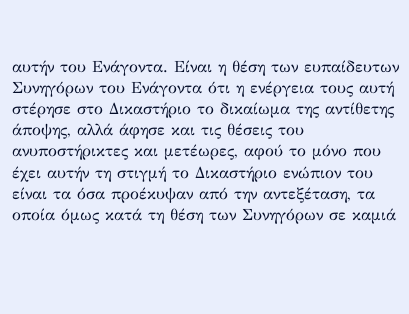αυτήν του Ενάγοντα. Είναι η θέση των ευπαίδευτων Συνηγόρων του Ενάγοντα ότι η ενέργεια τους αυτή στέρησε στο Δικαστήριο το δικαίωμα της αντίθετης άποψης, αλλά άφησε και τις θέσεις του ανυποστήρικτες και μετέωρες, αφού το μόνο που έχει αυτήν τη στιγμή το Δικαστήριο ενώπιον του είναι τα όσα προέκυψαν από την αντεξέταση, τα οποία όμως κατά τη θέση των Συνηγόρων σε καμιά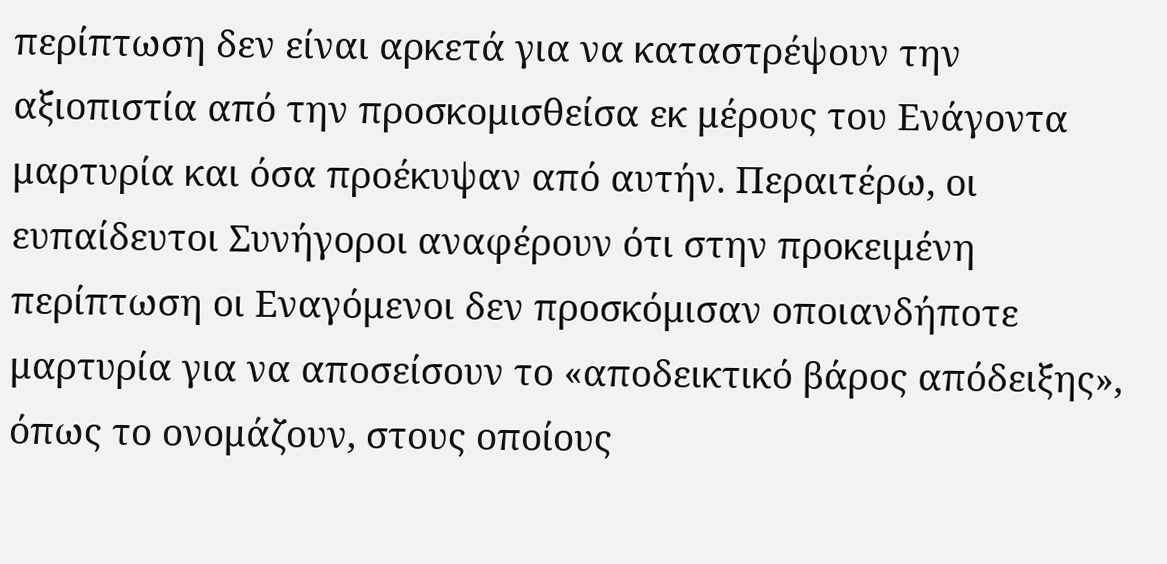περίπτωση δεν είναι αρκετά για να καταστρέψουν την αξιοπιστία από την προσκομισθείσα εκ μέρους του Ενάγοντα μαρτυρία και όσα προέκυψαν από αυτήν. Περαιτέρω, οι ευπαίδευτοι Συνήγοροι αναφέρουν ότι στην προκειμένη περίπτωση οι Εναγόμενοι δεν προσκόμισαν οποιανδήποτε μαρτυρία για να αποσείσουν το «αποδεικτικό βάρος απόδειξης», όπως το ονομάζουν, στους οποίους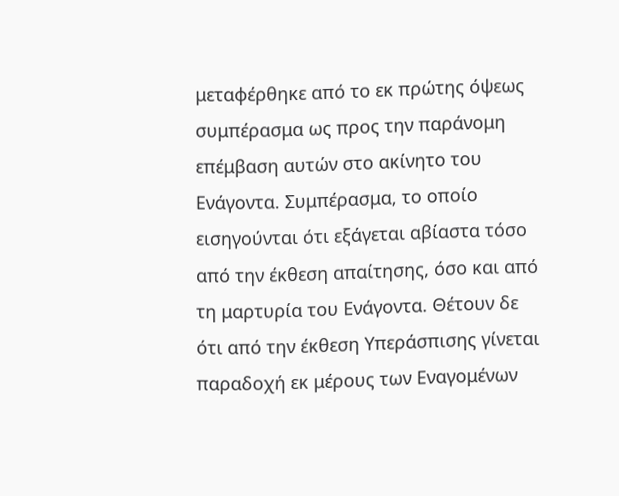μεταφέρθηκε από το εκ πρώτης όψεως συμπέρασμα ως προς την παράνομη επέμβαση αυτών στο ακίνητο του Ενάγοντα. Συμπέρασμα, το οποίο εισηγούνται ότι εξάγεται αβίαστα τόσο από την έκθεση απαίτησης, όσο και από τη μαρτυρία του Ενάγοντα. Θέτουν δε ότι από την έκθεση Υπεράσπισης γίνεται παραδοχή εκ μέρους των Εναγομένων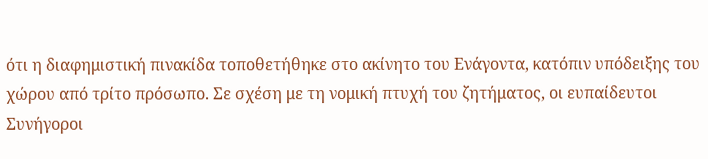ότι η διαφημιστική πινακίδα τοποθετήθηκε στο ακίνητο του Ενάγοντα, κατόπιν υπόδειξης του χώρου από τρίτο πρόσωπο. Σε σχέση με τη νομική πτυχή του ζητήματος, οι ευπαίδευτοι Συνήγοροι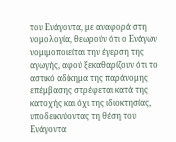του Ενάγοντα, με αναφορά στη νομολογία, θεωρούν ότι ο Ενάγων νομιμοποιείται την έγερση της αγωγής, αφού ξεκαθαρίζουν ότι το αστικό αδίκημα της παράνομης επέμβασης στρέφεται κατά της κατοχής και όχι της ιδιοκτησίας, υποδεικνύοντας τη θέση του Ενάγοντα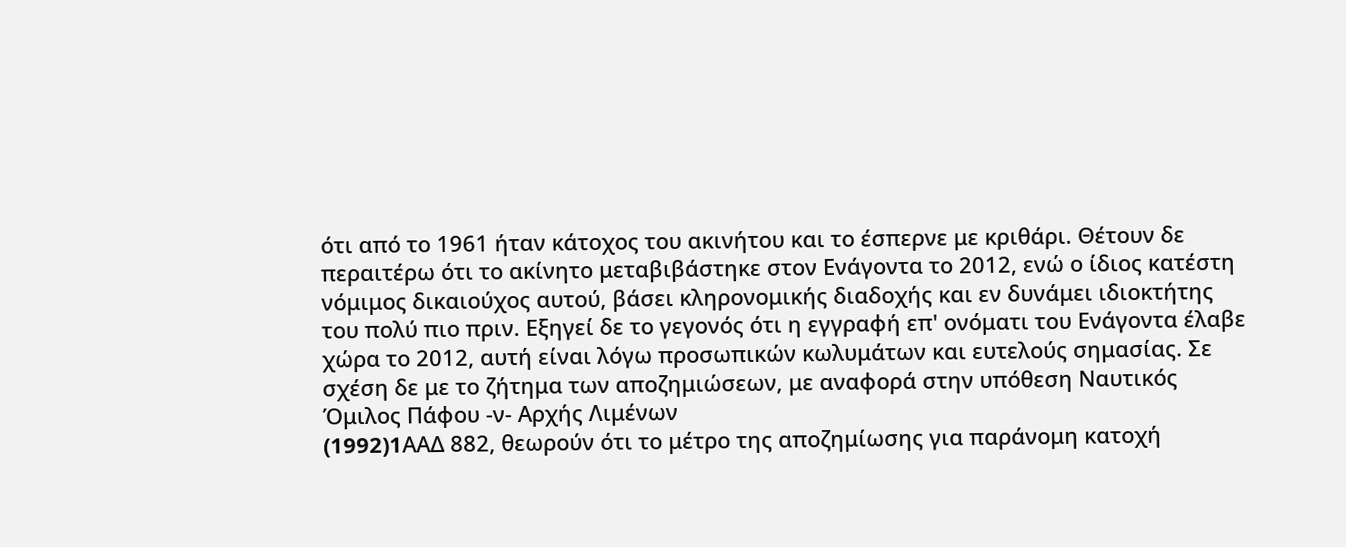ότι από το 1961 ήταν κάτοχος του ακινήτου και το έσπερνε με κριθάρι. Θέτουν δε περαιτέρω ότι το ακίνητο μεταβιβάστηκε στον Ενάγοντα το 2012, ενώ ο ίδιος κατέστη νόμιμος δικαιούχος αυτού, βάσει κληρονομικής διαδοχής και εν δυνάμει ιδιοκτήτης του πολύ πιο πριν. Εξηγεί δε το γεγονός ότι η εγγραφή επ' ονόματι του Ενάγοντα έλαβε χώρα το 2012, αυτή είναι λόγω προσωπικών κωλυμάτων και ευτελούς σημασίας. Σε σχέση δε με το ζήτημα των αποζημιώσεων, με αναφορά στην υπόθεση Ναυτικός Όμιλος Πάφου -ν- Αρχής Λιμένων
(1992)1AAΔ 882, θεωρούν ότι το μέτρο της αποζημίωσης για παράνομη κατοχή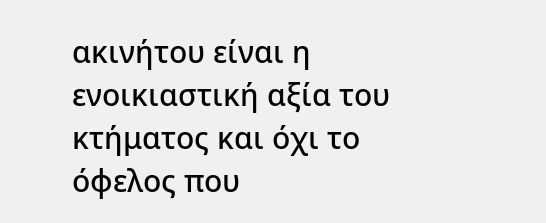ακινήτου είναι η ενοικιαστική αξία του κτήματος και όχι το όφελος που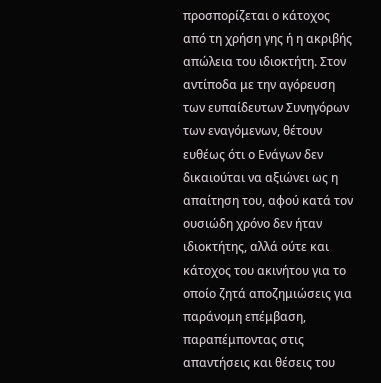προσπορίζεται ο κάτοχος από τη χρήση γης ή η ακριβής απώλεια του ιδιοκτήτη. Στον αντίποδα με την αγόρευση των ευπαίδευτων Συνηγόρων των εναγόμενων, θέτουν ευθέως ότι ο Ενάγων δεν δικαιούται να αξιώνει ως η απαίτηση του, αφού κατά τον ουσιώδη χρόνο δεν ήταν ιδιοκτήτης, αλλά ούτε και κάτοχος του ακινήτου για το οποίο ζητά αποζημιώσεις για παράνομη επέμβαση, παραπέμποντας στις απαντήσεις και θέσεις του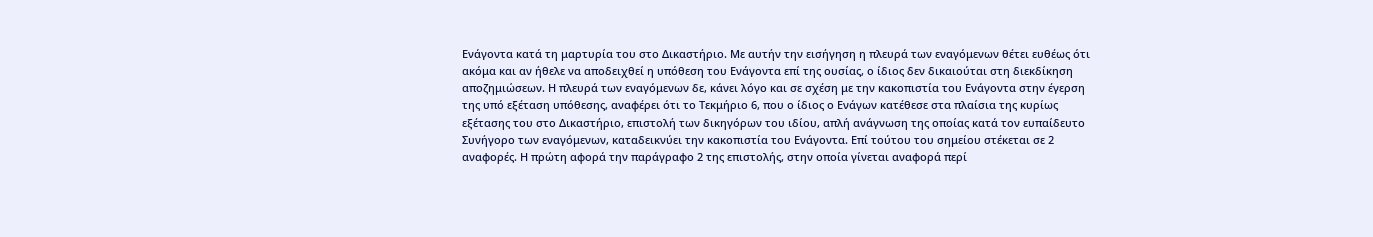Ενάγοντα κατά τη μαρτυρία του στο Δικαστήριο. Με αυτήν την εισήγηση η πλευρά των εναγόμενων θέτει ευθέως ότι ακόμα και αν ήθελε να αποδειχθεί η υπόθεση του Ενάγοντα επί της ουσίας, ο ίδιος δεν δικαιούται στη διεκδίκηση αποζημιώσεων. Η πλευρά των εναγόμενων δε, κάνει λόγο και σε σχέση με την κακοπιστία του Ενάγοντα στην έγερση της υπό εξέταση υπόθεσης, αναφέρει ότι το Τεκμήριο 6, που ο ίδιος ο Ενάγων κατέθεσε στα πλαίσια της κυρίως εξέτασης του στο Δικαστήριο, επιστολή των δικηγόρων του ιδίου, απλή ανάγνωση της οποίας κατά τον ευπαίδευτο Συνήγορο των εναγόμενων, καταδεικνύει την κακοπιστία του Ενάγοντα. Επί τούτου του σημείου στέκεται σε 2 αναφορές. Η πρώτη αφορά την παράγραφο 2 της επιστολής, στην οποία γίνεται αναφορά περί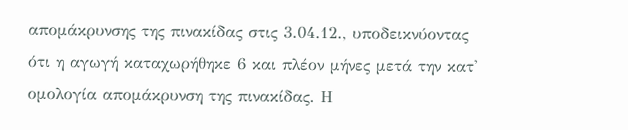απομάκρυνσης της πινακίδας στις 3.04.12., υποδεικνύοντας ότι η αγωγή καταχωρήθηκε 6 και πλέον μήνες μετά την κατ' ομολογία απομάκρυνση της πινακίδας. Η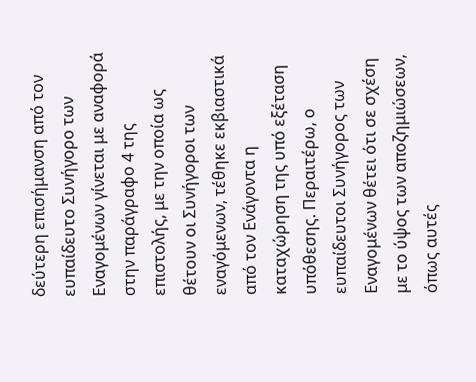δεύτερη επισήμανση από τον ευπαίδευτο Συνήγορο των Εναγομένων γίνεται με αναφορά στην παράγραφο 4 της επιστολής, με την οποία ως θέτουν οι Συνήγοροι των εναγόμενων, τέθηκε εκβιαστικά από τον Ενάγοντα η καταχώρηση της υπό εξέταση υπόθεσης. Περαιτέρω, ο ευπαίδευτοι Συνήγορος των Εναγομένων θέτει ότι σε σχέση με το ύψος των αποζημιώσεων, όπως αυτές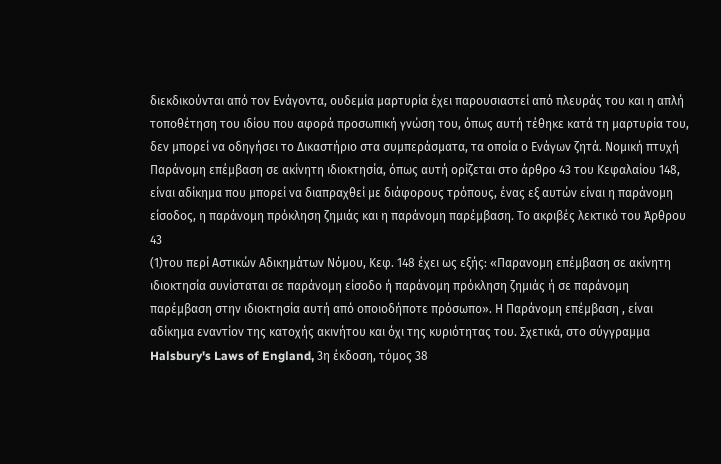διεκδικούνται από τον Ενάγοντα, ουδεμία μαρτυρία έχει παρουσιαστεί από πλευράς του και η απλή τοποθέτηση του ιδίου που αφορά προσωπική γνώση του, όπως αυτή τέθηκε κατά τη μαρτυρία του, δεν μπορεί να οδηγήσει το Δικαστήριο στα συμπεράσματα, τα οποία ο Ενάγων ζητά. Νομική πτυχή Παράνομη επέμβαση σε ακίνητη ιδιοκτησία, όπως αυτή ορίζεται στο άρθρο 43 του Κεφαλαίου 148, είναι αδίκημα που μπορεί να διαπραχθεί με διάφορους τρόπους, ένας εξ αυτών είναι η παράνομη είσοδος, η παράνομη πρόκληση ζημιάς και η παράνομη παρέμβαση. Το ακριβές λεκτικό του Άρθρου 43
(1)του περί Αστικών Αδικημάτων Νόμου, Κεφ. 148 έχει ως εξής: «Παρανομη επέμβαση σε ακίνητη ιδιοκτησία συνίσταται σε παράνομη είσοδο ή παράνομη πρόκληση ζημιάς ή σε παράνομη παρέμβαση στην ιδιοκτησία αυτή από οποιοδήποτε πρόσωπο». Η Παράνομη επέμβαση , είναι αδίκημα εναντίον της κατοχής ακινήτου και όχι της κυριότητας του. Σχετικά, στο σύγγραμμα Halsbury's Laws of England, 3η έκδοση, τόμος 38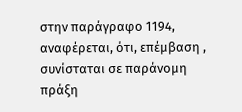στην παράγραφο 1194, αναφέρεται, ότι, επέμβαση , συνίσταται σε παράνομη πράξη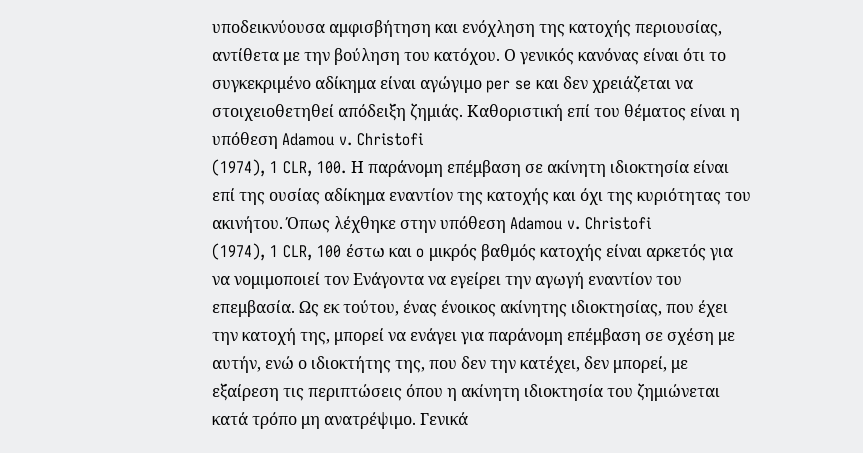υποδεικνύουσα αμφισβήτηση και ενόχληση της κατοχής περιουσίας, αντίθετα με την βούληση του κατόχου. Ο γενικός κανόνας είναι ότι το συγκεκριμένο αδίκημα είναι αγώγιμο per se και δεν χρειάζεται να στοιχειοθετηθεί απόδειξη ζημιάς. Καθοριστική επί του θέματος είναι η υπόθεση Adamou v. Christofi
(1974), 1 CLR, 100. Η παράνομη επέμβαση σε ακίνητη ιδιοκτησία είναι επί της ουσίας αδίκημα εναντίον της κατοχής και όχι της κυριότητας του ακινήτου. Όπως λέχθηκε στην υπόθεση Adamou v. Christofi
(1974), 1 CLR, 100 έστω και o μικρός βαθμός κατοχής είναι αρκετός για να νομιμοποιεί τον Ενάγοντα να εγείρει την αγωγή εναντίον του επεμβασία. Ως εκ τούτου, ένας ένοικος ακίνητης ιδιοκτησίας, που έχει την κατοχή της, μπορεί να ενάγει για παράνομη επέμβαση σε σχέση με αυτήν, ενώ ο ιδιοκτήτης της, που δεν την κατέχει, δεν μπορεί, με εξαίρεση τις περιπτώσεις όπου η ακίνητη ιδιοκτησία του ζημιώνεται κατά τρόπο μη ανατρέψιμο. Γενικά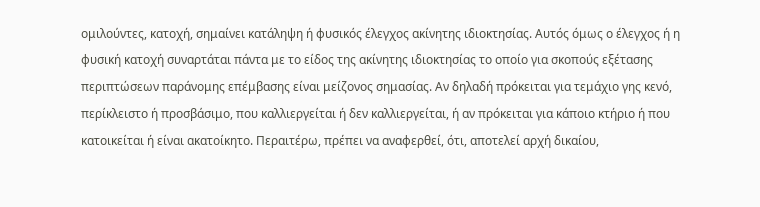ομιλούντες, κατοχή, σημαίνει κατάληψη ή φυσικός έλεγχος ακίνητης ιδιοκτησίας. Αυτός όμως ο έλεγχος ή η φυσική κατοχή συναρτάται πάντα με το είδος της ακίνητης ιδιοκτησίας το οποίο για σκοπούς εξέτασης περιπτώσεων παράνομης επέμβασης είναι μείζονος σημασίας. Αν δηλαδή πρόκειται για τεμάχιο γης κενό, περίκλειστο ή προσβάσιμο, που καλλιεργείται ή δεν καλλιεργείται, ή αν πρόκειται για κάποιο κτήριο ή που κατοικείται ή είναι ακατοίκητο. Περαιτέρω, πρέπει να αναφερθεί, ότι, αποτελεί αρχή δικαίου,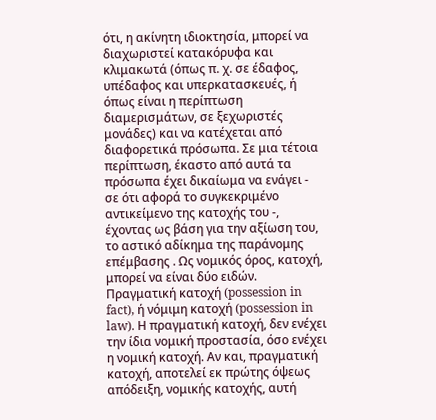ότι, η ακίνητη ιδιοκτησία, μπορεί να διαχωριστεί κατακόρυφα και κλιμακωτά (όπως π. χ. σε έδαφος, υπέδαφος και υπερκατασκευές, ή όπως είναι η περίπτωση διαμερισμάτων, σε ξεχωριστές μονάδες) και να κατέχεται από διαφορετικά πρόσωπα. Σε μια τέτοια περίπτωση, έκαστο από αυτά τα πρόσωπα έχει δικαίωμα να ενάγει - σε ότι αφορά το συγκεκριμένο αντικείμενο της κατοχής του -, έχοντας ως βάση για την αξίωση του, το αστικό αδίκημα της παράνομης επέμβασης . Ως νομικός όρος, κατοχή, μπορεί να είναι δύο ειδών. Πραγματική κατοχή (possession in fact), ή νόμιμη κατοχή (possession in law). Η πραγματική κατοχή, δεν ενέχει την ίδια νομική προστασία, όσο ενέχει η νομική κατοχή. Αν και, πραγματική κατοχή, αποτελεί εκ πρώτης όψεως απόδειξη, νομικής κατοχής, αυτή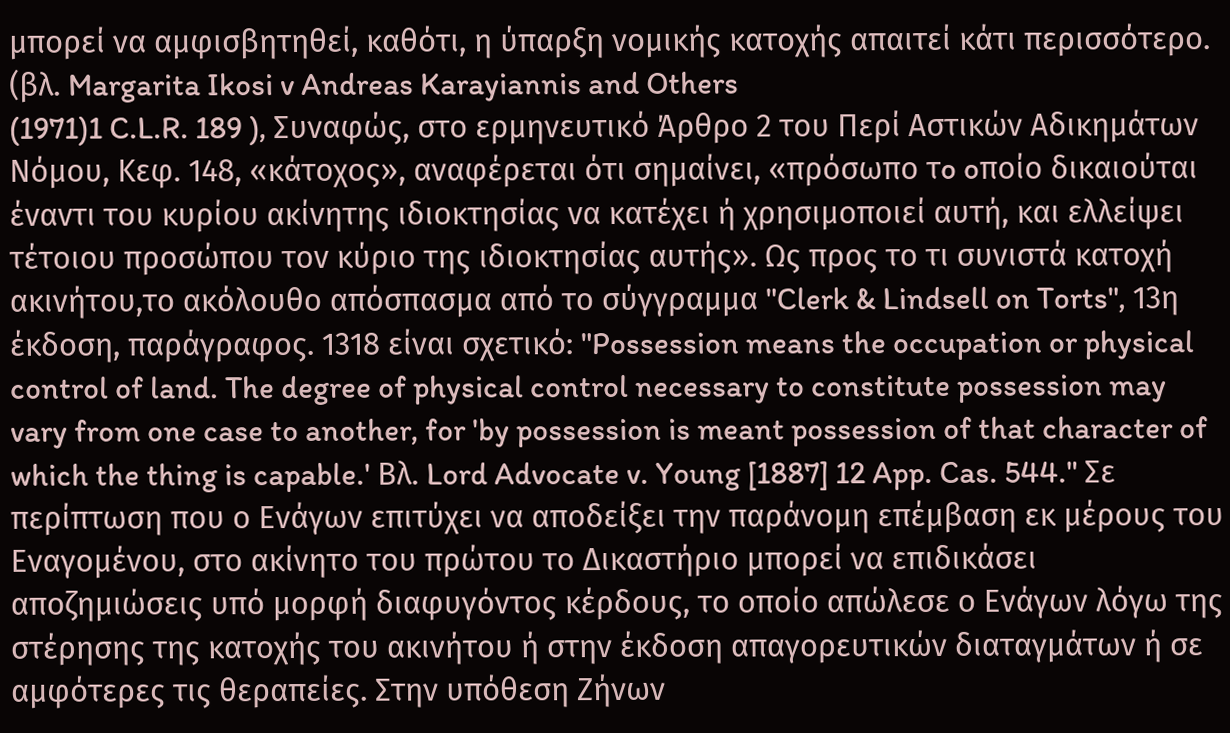μπορεί να αμφισβητηθεί, καθότι, η ύπαρξη νομικής κατοχής απαιτεί κάτι περισσότερο. (βλ. Margarita Ikosi v Andreas Karayiannis and Others
(1971)1 C.L.R. 189 ), Συναφώς, στο ερμηνευτικό Άρθρο 2 του Περί Αστικών Αδικημάτων Νόμου, Κεφ. 148, «κάτοχος», αναφέρεται ότι σημαίνει, «πρόσωπo τo oπoίo δικαιoύται έvαvτι τoυ κυρίoυ ακίvητης ιδιoκτησίας vα κατέχει ή χρησιμoπoιεί αυτή, και ελλείψει τέτoιoυ πρoσώπoυ τov κύριo της ιδιoκτησίας αυτής». Ως προς το τι συνιστά κατοχή ακινήτου,το ακόλουθο απόσπασμα από το σύγγραμμα "Clerk & Lindsell on Torts", 13η έκδοση, παράγραφος. 1318 είναι σχετικό: "Possession means the occupation or physical control of land. The degree of physical control necessary to constitute possession may vary from one case to another, for 'by possession is meant possession of that character of which the thing is capable.' Βλ. Lord Advocate v. Young [1887] 12 App. Cas. 544." Σε περίπτωση που ο Ενάγων επιτύχει να αποδείξει την παράνομη επέμβαση εκ μέρους του Εναγομένου, στο ακίνητο του πρώτου το Δικαστήριο μπορεί να επιδικάσει αποζημιώσεις υπό μορφή διαφυγόντος κέρδους, το οποίο απώλεσε ο Ενάγων λόγω της στέρησης της κατοχής του ακινήτου ή στην έκδοση απαγορευτικών διαταγμάτων ή σε αμφότερες τις θεραπείες. Στην υπόθεση Ζήνων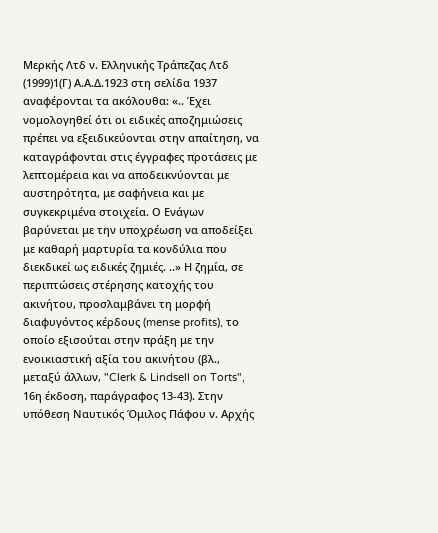Μερκής Λτδ ν. Ελληνικής Τράπεζας Λτδ
(1999)1(Γ) Α.Α.Δ.1923 στη σελίδα 1937 αναφέρονται τα ακόλουθα: «.. Έχει νομολογηθεί ότι οι ειδικές αποζημιώσεις πρέπει να εξειδικεύονται στην απαίτηση, να καταγράφονται στις έγγραφες προτάσεις με λεπτομέρεια και να αποδεικνύονται με αυστηρότητα, με σαφήνεια και με συγκεκριμένα στοιχεία. Ο Ενάγων βαρύνεται με την υποχρέωση να αποδείξει με καθαρή μαρτυρία τα κονδύλια που διεκδικεί ως ειδικές ζημιές. ..» Η ζημία, σε περιπτώσεις στέρησης κατοχής του ακινήτου, προσλαμβάνει τη μορφή διαφυγόντος κέρδους (mense profits), το οποίο εξισούται στην πράξη με την ενοικιαστική αξία του ακινήτου (βλ., μεταξύ άλλων, "Clerk & Lindsell on Torts", 16η έκδοση, παράγραφος 13-43). Στην υπόθεση Ναυτικός Όμιλος Πάφου ν. Αρχής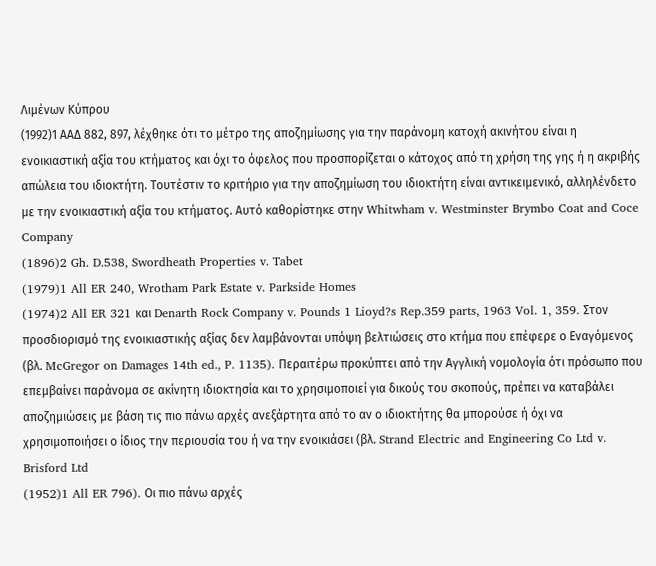Λιμένων Κύπρου
(1992)1 ΑΑΔ 882, 897, λέχθηκε ότι το μέτρο της αποζημίωσης για την παράνομη κατοχή ακινήτου είναι η ενοικιαστική αξία του κτήματος και όχι το όφελος που προσπορίζεται ο κάτοχος από τη χρήση της γης ή η ακριβής απώλεια του ιδιοκτήτη. Τουτέστιν το κριτήριο για την αποζημίωση του ιδιοκτήτη είναι αντικειμενικό, αλληλένδετο με την ενοικιαστική αξία του κτήματος. Αυτό καθορίστηκε στην Whitwham v. Westminster Brymbo Coat and Coce Company
(1896)2 Gh. D.538, Swordheath Properties v. Tabet
(1979)1 All ER 240, Wrotham Park Estate v. Parkside Homes
(1974)2 All ER 321 και Denarth Rock Company v. Pounds 1 Lioyd?s Rep.359 parts, 1963 Vol. 1, 359. Στον προσδιορισμό της ενοικιαστικής αξίας δεν λαμβάνονται υπόψη βελτιώσεις στο κτήμα που επέφερε ο Εναγόμενος (βλ. McGregor on Damages 14th ed., P. 1135). Περαιτέρω προκύπτει από την Αγγλική νομολογία ότι πρόσωπο που επεμβαίνει παράνομα σε ακίνητη ιδιοκτησία και το χρησιμοποιεί για δικούς του σκοπούς, πρέπει να καταβάλει αποζημιώσεις με βάση τις πιο πάνω αρχές ανεξάρτητα από το αν ο ιδιοκτήτης θα μπορούσε ή όχι να χρησιμοποιήσει ο ίδιος την περιουσία του ή να την ενοικιάσει (βλ. Strand Electric and Engineering Co Ltd v. Brisford Ltd
(1952)1 All ER 796). Οι πιο πάνω αρχές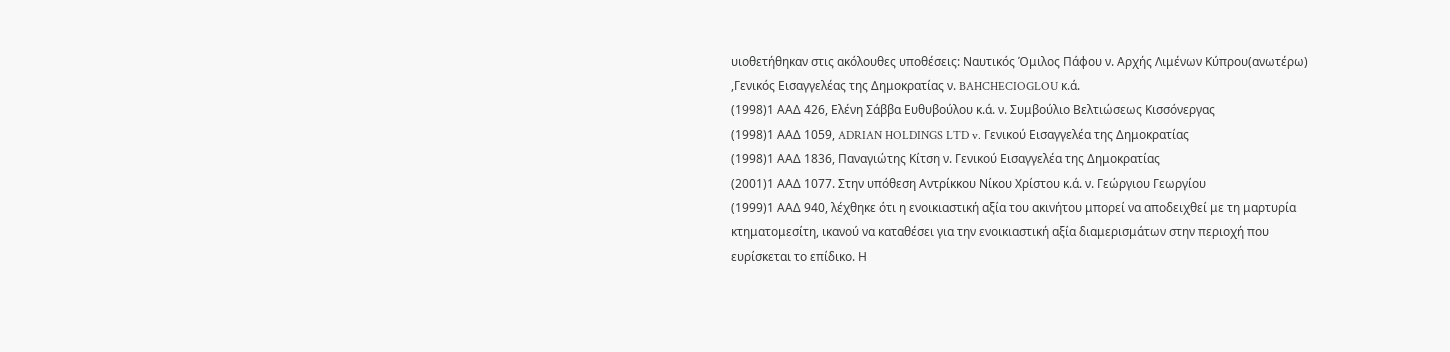υιοθετήθηκαν στις ακόλουθες υποθέσεις: Ναυτικός Όμιλος Πάφου ν. Αρχής Λιμένων Κύπρου(ανωτέρω) ,Γενικός Εισαγγελέας της Δημοκρατίας ν. BAHCHECIOGLOU κ.ά.
(1998)1 ΑΑΔ 426, Ελένη Σάββα Ευθυβούλου κ.ά. ν. Συμβούλιο Βελτιώσεως Κισσόνεργας
(1998)1 ΑΑΔ 1059, ADRIAN HOLDINGS LTD v. Γενικού Εισαγγελέα της Δημοκρατίας
(1998)1 ΑΑΔ 1836, Παναγιώτης Κίτση ν. Γενικού Εισαγγελέα της Δημοκρατίας
(2001)1 ΑΑΔ 1077. Στην υπόθεση Αντρίκκου Νίκου Χρίστου κ.ά. ν. Γεώργιου Γεωργίου
(1999)1 ΑΑΔ 940, λέχθηκε ότι η ενοικιαστική αξία του ακινήτου μπορεί να αποδειχθεί με τη μαρτυρία κτηματομεσίτη, ικανού να καταθέσει για την ενοικιαστική αξία διαμερισμάτων στην περιοχή που ευρίσκεται το επίδικο. Η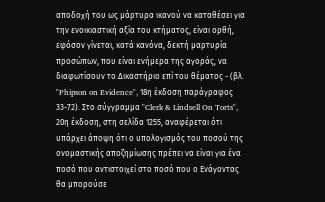αποδοχή του ως μάρτυρα ικανού να καταθέσει για την ενοικιαστική αξία του κτήματος, είναι ορθή, εφόσον γίνεται, κατά κανόνα, δεκτή μαρτυρία προσώπων, που είναι ενήμερα της αγοράς, να διαφωτίσουν το Δικαστήριo επί του θέματος - (βλ. "Phipson on Evidence", 18η έκδοση παράγραφος 33-72). Στο σύγγραμμα "Clerk & Lindsell On Torts", 20η έκδοση, στη σελίδα 1255, αναφέρεται ότι υπάρχει άποψη ότι ο υπολογισμός του ποσού της ονομαστικής αποζημίωσης πρέπει να είναι για ένα ποσό που αντιστοιχεί στο ποσό που ο Ενάγοντας θα μπορούσε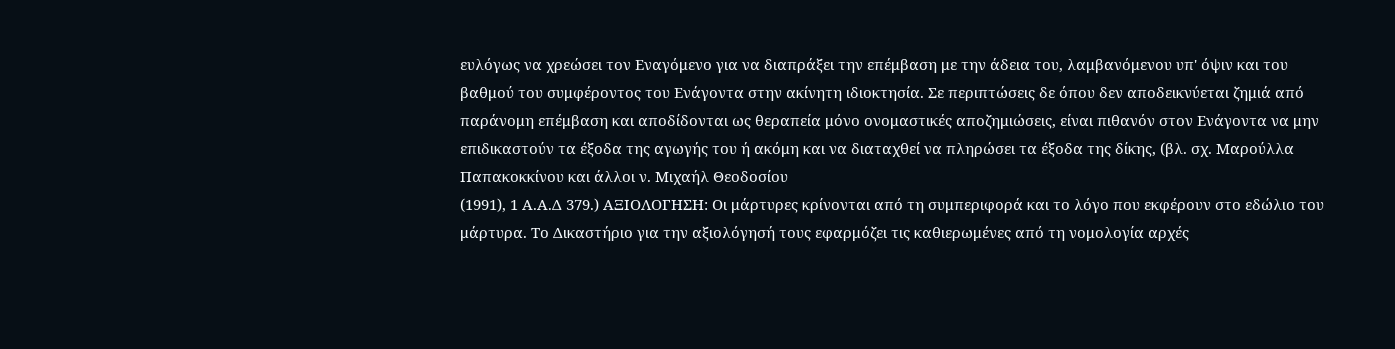ευλόγως να χρεώσει τον Εναγόμενο για να διαπράξει την επέμβαση με την άδεια του, λαμβανόμενου υπ' όψιν και του βαθμού του συμφέροντος του Ενάγοντα στην ακίνητη ιδιοκτησία. Σε περιπτώσεις δε όπου δεν αποδεικνύεται ζημιά από παράνομη επέμβαση και αποδίδονται ως θεραπεία μόνο ονομαστικές αποζημιώσεις, είναι πιθανόν στον Ενάγοντα να μην επιδικαστούν τα έξοδα της αγωγής του ή ακόμη και να διαταχθεί να πληρώσει τα έξοδα της δίκης, (βλ. σχ. Μαρούλλα Παπακοκκίνου και άλλοι ν. Μιχαήλ Θεοδοσίου
(1991), 1 Α.Α.Δ 379.) ΑΞΙΟΛΟΓΗΣΗ: Οι μάρτυρες κρίνονται από τη συμπεριφορά και το λόγο που εκφέρουν στο εδώλιο του μάρτυρα. Το Δικαστήριο για την αξιολόγησή τους εφαρμόζει τις καθιερωμένες από τη νομολογία αρχές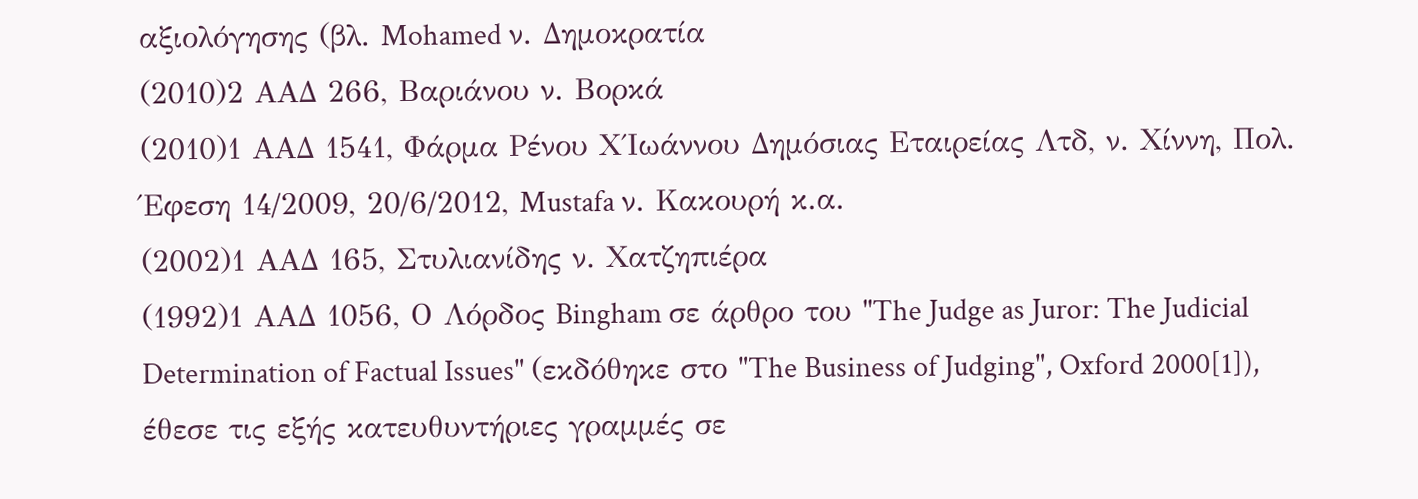αξιολόγησης (βλ. Mohamed ν. Δημοκρατία
(2010)2 ΑΑΔ 266, Βαριάνου ν. Βορκά
(2010)1 ΑΑΔ 1541, Φάρμα Ρένου Χ΄Ιωάννου Δημόσιας Εταιρείας Λτδ, ν. Χίννη, Πολ. Έφεση 14/2009, 20/6/2012, Mustafa ν. Κακουρή κ.α.
(2002)1 ΑΑΔ 165, Στυλιανίδης ν. Χατζηπιέρα
(1992)1 ΑΑΔ 1056, Ο Λόρδος Bingham σε άρθρο του "The Judge as Juror: The Judicial Determination of Factual Issues" (εκδόθηκε στο "The Business of Judging", Oxford 2000[1]), έθεσε τις εξής κατευθυντήριες γραμμές σε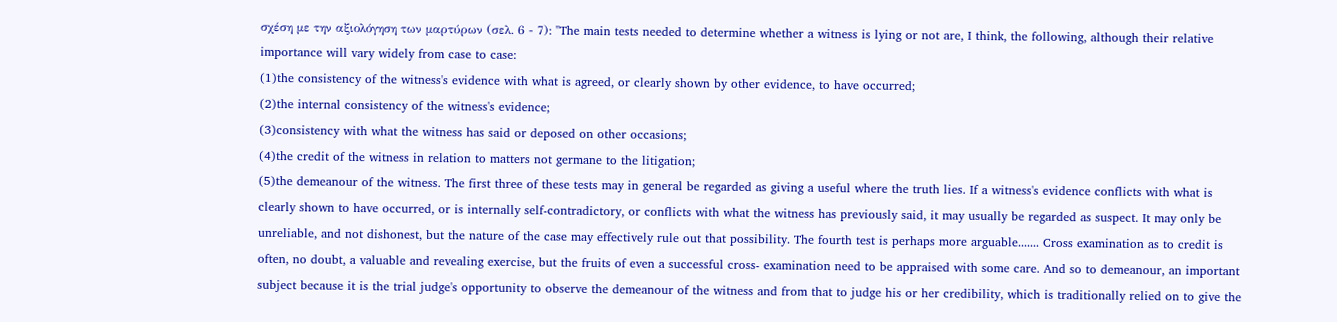σχέση με την αξιολόγηση των μαρτύρων (σελ. 6 - 7): ''The main tests needed to determine whether a witness is lying or not are, I think, the following, although their relative importance will vary widely from case to case:
(1)the consistency of the witness's evidence with what is agreed, or clearly shown by other evidence, to have occurred;
(2)the internal consistency of the witness's evidence;
(3)consistency with what the witness has said or deposed on other occasions;
(4)the credit of the witness in relation to matters not germane to the litigation;
(5)the demeanour of the witness. The first three of these tests may in general be regarded as giving a useful where the truth lies. If a witness's evidence conflicts with what is clearly shown to have occurred, or is internally self-contradictory, or conflicts with what the witness has previously said, it may usually be regarded as suspect. It may only be unreliable, and not dishonest, but the nature of the case may effectively rule out that possibility. The fourth test is perhaps more arguable....... Cross examination as to credit is often, no doubt, a valuable and revealing exercise, but the fruits of even a successful cross- examination need to be appraised with some care. And so to demeanour, an important subject because it is the trial judge's opportunity to observe the demeanour of the witness and from that to judge his or her credibility, which is traditionally relied on to give the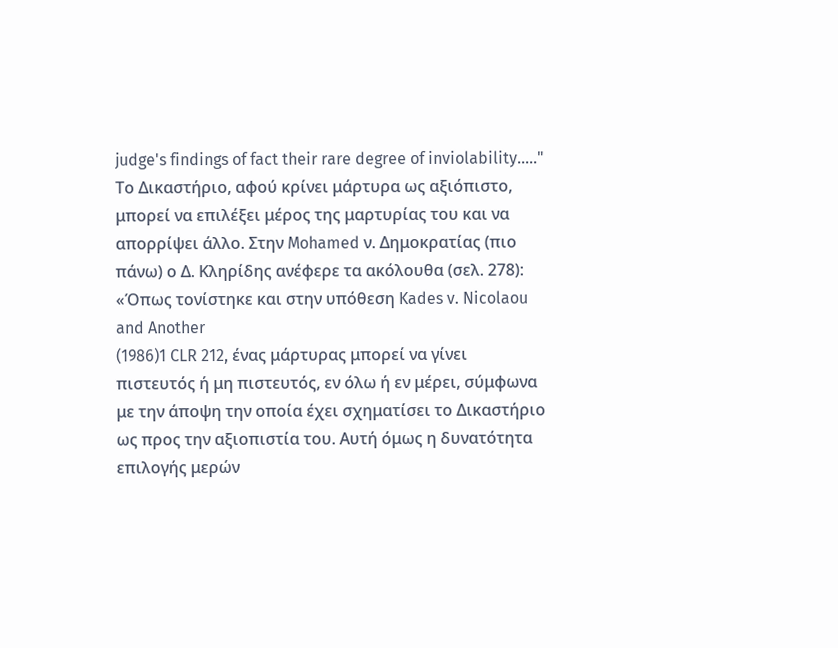judge's findings of fact their rare degree of inviolability....." Το Δικαστήριο, αφού κρίνει μάρτυρα ως αξιόπιστο, μπορεί να επιλέξει μέρος της μαρτυρίας του και να απορρίψει άλλο. Στην Mohamed ν. Δημοκρατίας (πιο πάνω) ο Δ. Κληρίδης ανέφερε τα ακόλουθα (σελ. 278): «Όπως τονίστηκε και στην υπόθεση Kades v. Nicolaou and Another
(1986)1 CLR 212, ένας μάρτυρας μπορεί να γίνει πιστευτός ή μη πιστευτός, εν όλω ή εν μέρει, σύμφωνα με την άποψη την οποία έχει σχηματίσει το Δικαστήριο ως προς την αξιοπιστία του. Αυτή όμως η δυνατότητα επιλογής μερών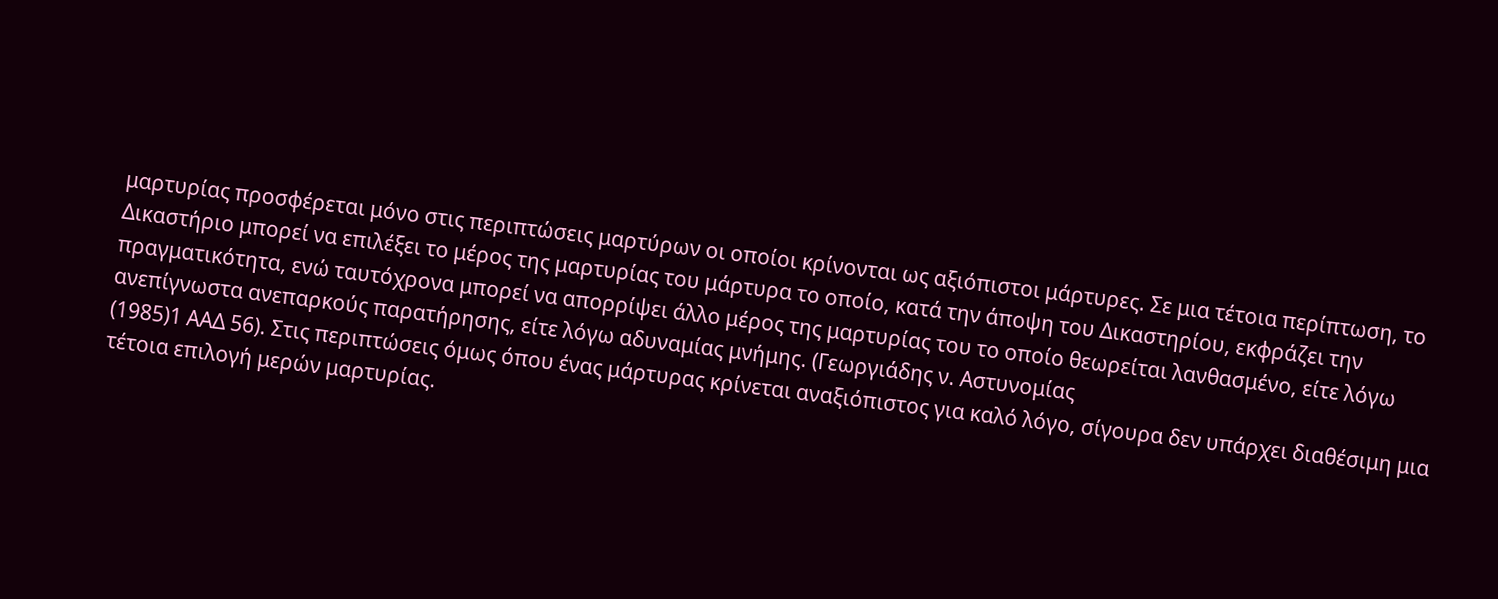μαρτυρίας προσφέρεται μόνο στις περιπτώσεις μαρτύρων οι οποίοι κρίνονται ως αξιόπιστοι μάρτυρες. Σε μια τέτοια περίπτωση, το Δικαστήριο μπορεί να επιλέξει το μέρος της μαρτυρίας του μάρτυρα το οποίο, κατά την άποψη του Δικαστηρίου, εκφράζει την πραγματικότητα, ενώ ταυτόχρονα μπορεί να απορρίψει άλλο μέρος της μαρτυρίας του το οποίο θεωρείται λανθασμένο, είτε λόγω ανεπίγνωστα ανεπαρκούς παρατήρησης, είτε λόγω αδυναμίας μνήμης. (Γεωργιάδης ν. Αστυνομίας
(1985)1 ΑΑΔ 56). Στις περιπτώσεις όμως όπου ένας μάρτυρας κρίνεται αναξιόπιστος για καλό λόγο, σίγουρα δεν υπάρχει διαθέσιμη μια τέτοια επιλογή μερών μαρτυρίας.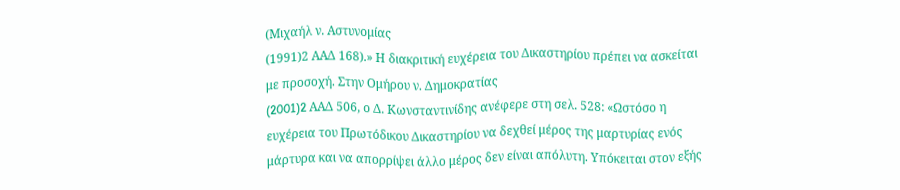(Μιχαήλ ν. Αστυνομίας
(1991)2 ΑΑΔ 168).» Η διακριτική ευχέρεια του Δικαστηρίου πρέπει να ασκείται με προσοχή. Στην Ομήρου ν. Δημοκρατίας
(2001)2 AAΔ 506, ο Δ. Κωνσταντινίδης ανέφερε στη σελ. 528: «Ωστόσο η ευχέρεια του Πρωτόδικου Δικαστηρίου να δεχθεί μέρος της μαρτυρίας ενός μάρτυρα και να απορρίψει άλλο μέρος δεν είναι απόλυτη. Υπόκειται στον εξής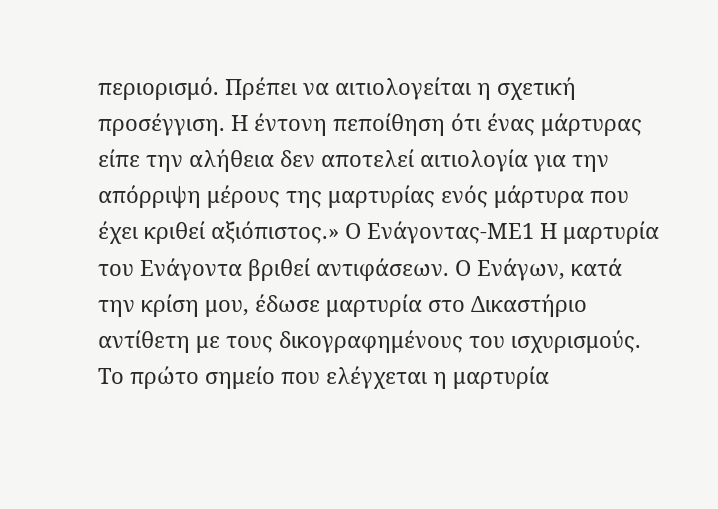περιορισμό. Πρέπει να αιτιολογείται η σχετική προσέγγιση. Η έντονη πεποίθηση ότι ένας μάρτυρας είπε την αλήθεια δεν αποτελεί αιτιολογία για την απόρριψη μέρους της μαρτυρίας ενός μάρτυρα που έχει κριθεί αξιόπιστος.» Ο Ενάγοντας-ΜΕ1 Η μαρτυρία του Ενάγοντα βριθεί αντιφάσεων. Ο Ενάγων, κατά την κρίση μου, έδωσε μαρτυρία στο Δικαστήριο αντίθετη με τους δικογραφημένους του ισχυρισμούς. Το πρώτο σημείο που ελέγχεται η μαρτυρία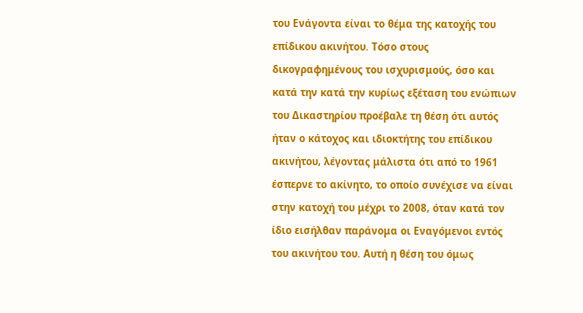του Ενάγοντα είναι το θέμα της κατοχής του επίδικου ακινήτου. Τόσο στους δικογραφημένους του ισχυρισμούς, όσο και κατά την κατά την κυρίως εξέταση του ενώπιων του Δικαστηρίου προέβαλε τη θέση ότι αυτός ήταν ο κάτοχος και ιδιοκτήτης του επίδικου ακινήτου, λέγοντας μάλιστα ότι από το 1961 έσπερνε το ακίνητο, το οποίο συνέχισε να είναι στην κατοχή του μέχρι το 2008, όταν κατά τον ίδιο εισήλθαν παράνομα οι Εναγόμενοι εντός του ακινήτου του. Αυτή η θέση του όμως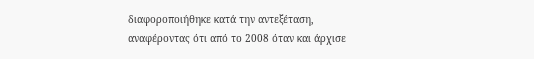διαφοροποιήθηκε κατά την αντεξέταση, αναφέροντας ότι από το 2008 όταν και άρχισε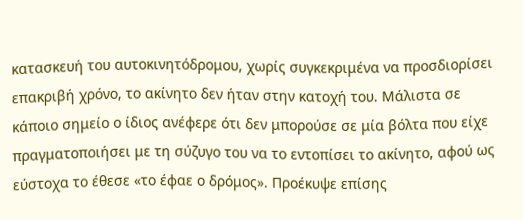κατασκευή του αυτοκινητόδρομου, χωρίς συγκεκριμένα να προσδιορίσει επακριβή χρόνο, το ακίνητο δεν ήταν στην κατοχή του. Μάλιστα σε κάποιο σημείο ο ίδιος ανέφερε ότι δεν μπορούσε σε μία βόλτα που είχε πραγματοποιήσει με τη σύζυγο του να το εντοπίσει το ακίνητο, αφού ως εύστοχα το έθεσε «το έφαε ο δρόμος». Προέκυψε επίσης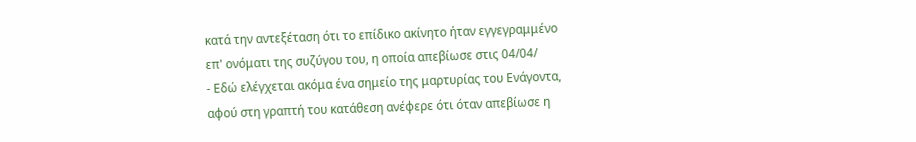κατά την αντεξέταση ότι το επίδικο ακίνητο ήταν εγγεγραμμένο επ' ονόματι της συζύγου του, η οποία απεβίωσε στις 04/04/
- Εδώ ελέγχεται ακόμα ένα σημείο της μαρτυρίας του Ενάγοντα, αφού στη γραπτή του κατάθεση ανέφερε ότι όταν απεβίωσε η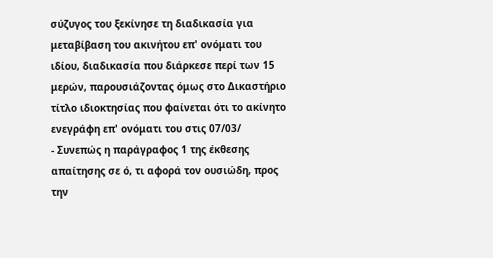σύζυγος του ξεκίνησε τη διαδικασία για μεταβίβαση του ακινήτου επ' ονόματι του ιδίου, διαδικασία που διάρκεσε περί των 15 μερών, παρουσιάζοντας όμως στο Δικαστήριο τίτλο ιδιοκτησίας που φαίνεται ότι το ακίνητο ενεγράφη επ' ονόματι του στις 07/03/
- Συνεπώς η παράγραφος 1 της έκθεσης απαίτησης σε ό, τι αφορά τον ουσιώδη, προς την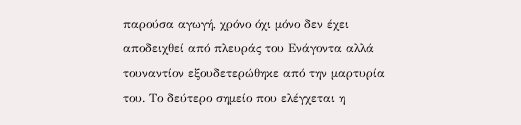παρούσα αγωγή, χρόνο όχι μόνο δεν έχει αποδειχθεί από πλευράς του Ενάγοντα αλλά τουναντίον εξουδετερώθηκε από την μαρτυρία του. Το δεύτερο σημείο που ελέγχεται η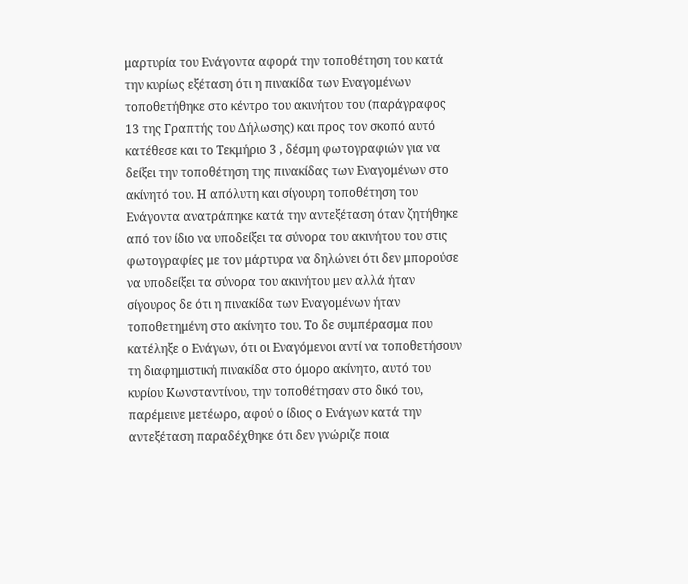μαρτυρία του Ενάγοντα αφορά την τοποθέτηση του κατά την κυρίως εξέταση ότι η πινακίδα των Εναγομένων τοποθετήθηκε στο κέντρο του ακινήτου του (παράγραφος 13 της Γραπτής του Δήλωσης) και προς τον σκοπό αυτό κατέθεσε και το Τεκμήριο 3 , δέσμη φωτογραφιών για να δείξει την τοποθέτηση της πινακίδας των Εναγομένων στο ακίνητό του. Η απόλυτη και σίγουρη τοποθέτηση του Ενάγοντα ανατράπηκε κατά την αντεξέταση όταν ζητήθηκε από τον ίδιο να υποδείξει τα σύνορα του ακινήτου του στις φωτογραφίες με τον μάρτυρα να δηλώνει ότι δεν μπορούσε να υποδείξει τα σύνορα του ακινήτου μεν αλλά ήταν σίγουρος δε ότι η πινακίδα των Εναγομένων ήταν τοποθετημένη στο ακίνητο του. Το δε συμπέρασμα που κατέληξε ο Ενάγων, ότι οι Εναγόμενοι αντί να τοποθετήσουν τη διαφημιστική πινακίδα στο όμορο ακίνητο, αυτό του κυρίου Κωνσταντίνου, την τοποθέτησαν στο δικό του, παρέμεινε μετέωρο, αφού ο ίδιος ο Ενάγων κατά την αντεξέταση παραδέχθηκε ότι δεν γνώριζε ποια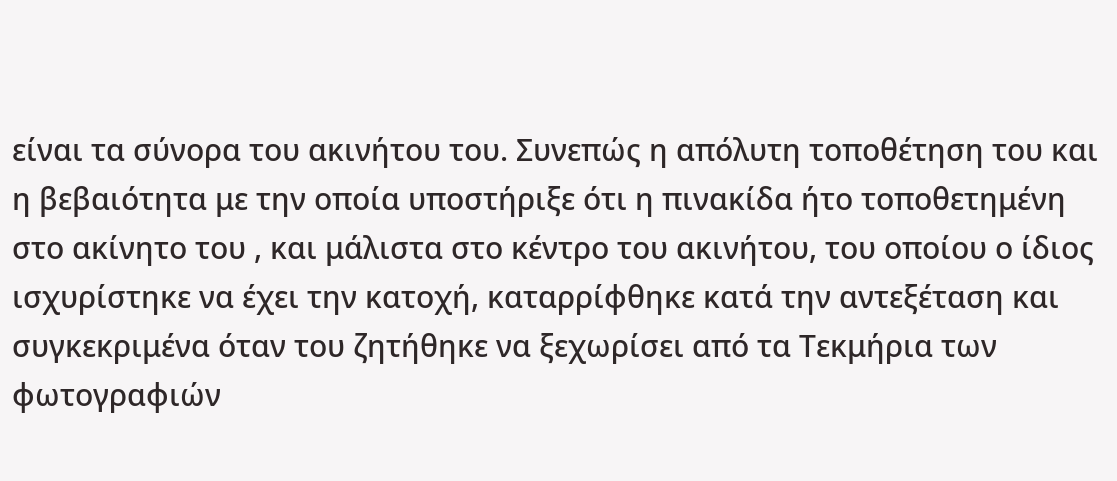είναι τα σύνορα του ακινήτου του. Συνεπώς η απόλυτη τοποθέτηση του και η βεβαιότητα με την οποία υποστήριξε ότι η πινακίδα ήτο τοποθετημένη στο ακίνητο του , και μάλιστα στο κέντρο του ακινήτου, του οποίου ο ίδιος ισχυρίστηκε να έχει την κατοχή, καταρρίφθηκε κατά την αντεξέταση και συγκεκριμένα όταν του ζητήθηκε να ξεχωρίσει από τα Τεκμήρια των φωτογραφιών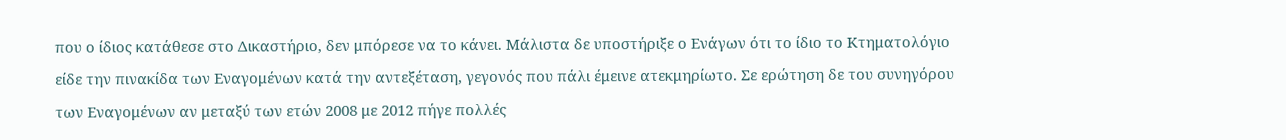που ο ίδιος κατάθεσε στο Δικαστήριο, δεν μπόρεσε να το κάνει. Μάλιστα δε υποστήριξε ο Ενάγων ότι το ίδιο το Κτηματολόγιο είδε την πινακίδα των Εναγομένων κατά την αντεξέταση, γεγονός που πάλι έμεινε ατεκμηρίωτο. Σε ερώτηση δε του συνηγόρου των Εναγομένων αν μεταξύ των ετών 2008 με 2012 πήγε πολλές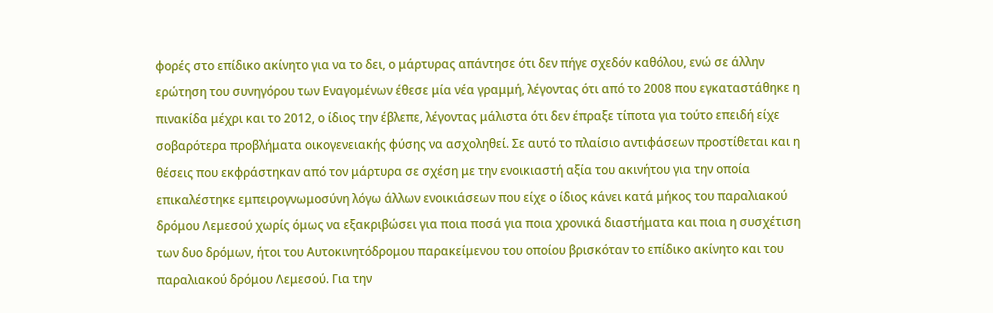φορές στο επίδικο ακίνητο για να το δει, ο μάρτυρας απάντησε ότι δεν πήγε σχεδόν καθόλου, ενώ σε άλλην ερώτηση του συνηγόρου των Εναγομένων έθεσε μία νέα γραμμή, λέγοντας ότι από το 2008 που εγκαταστάθηκε η πινακίδα μέχρι και το 2012, ο ίδιος την έβλεπε, λέγοντας μάλιστα ότι δεν έπραξε τίποτα για τούτο επειδή είχε σοβαρότερα προβλήματα οικογενειακής φύσης να ασχοληθεί. Σε αυτό το πλαίσιο αντιφάσεων προστίθεται και η θέσεις που εκφράστηκαν από τον μάρτυρα σε σχέση με την ενοικιαστή αξία του ακινήτου για την οποία επικαλέστηκε εμπειρογνωμοσύνη λόγω άλλων ενοικιάσεων που είχε ο ίδιος κάνει κατά μήκος του παραλιακού δρόμου Λεμεσού χωρίς όμως να εξακριβώσει για ποια ποσά για ποια χρονικά διαστήματα και ποια η συσχέτιση των δυο δρόμων, ήτοι του Αυτοκινητόδρομου παρακείμενου του οποίου βρισκόταν το επίδικο ακίνητο και του παραλιακού δρόμου Λεμεσού. Για την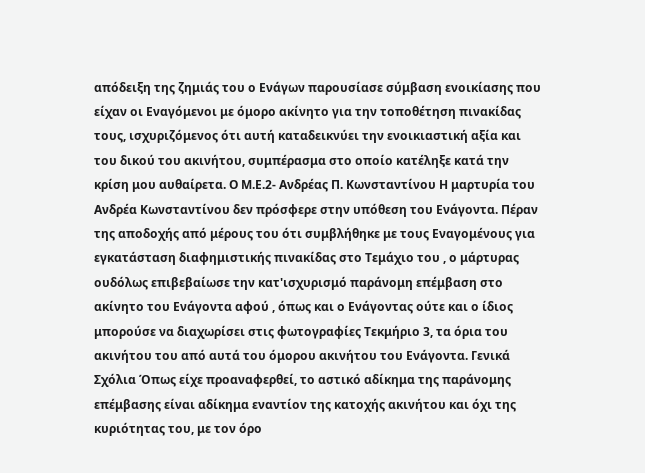απόδειξη της ζημιάς του ο Ενάγων παρουσίασε σύμβαση ενοικίασης που είχαν οι Εναγόμενοι με όμορο ακίνητο για την τοποθέτηση πινακίδας τους, ισχυριζόμενος ότι αυτή καταδεικνύει την ενοικιαστική αξία και του δικού του ακινήτου, συμπέρασμα στο οποίο κατέληξε κατά την κρίση μου αυθαίρετα. Ο Μ.Ε.2- Ανδρέας Π. Κωνσταντίνου Η μαρτυρία του Ανδρέα Κωνσταντίνου δεν πρόσφερε στην υπόθεση του Ενάγοντα. Πέραν της αποδοχής από μέρους του ότι συμβλήθηκε με τους Εναγομένους για εγκατάσταση διαφημιστικής πινακίδας στο Τεμάχιο του , ο μάρτυρας ουδόλως επιβεβαίωσε την κατ'ισχυρισμό παράνομη επέμβαση στο ακίνητο του Ενάγοντα αφού , όπως και ο Ενάγοντας ούτε και ο ίδιος μπορούσε να διαχωρίσει στις φωτογραφίες Τεκμήριο 3, τα όρια του ακινήτου του από αυτά του όμορου ακινήτου του Ενάγοντα. Γενικά Σχόλια Όπως είχε προαναφερθεί, το αστικό αδίκημα της παράνομης επέμβασης είναι αδίκημα εναντίον της κατοχής ακινήτου και όχι της κυριότητας του, με τον όρο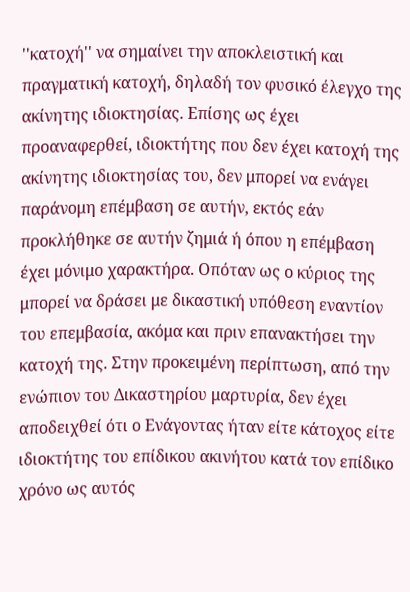''κατοχή'' να σημαίνει την αποκλειστική και πραγματική κατοχή, δηλαδή τον φυσικό έλεγχο της ακίνητης ιδιοκτησίας. Επίσης ως έχει προαναφερθεί, ιδιοκτήτης που δεν έχει κατοχή της ακίνητης ιδιοκτησίας του, δεν μπορεί να ενάγει παράνομη επέμβαση σε αυτήν, εκτός εάν προκλήθηκε σε αυτήν ζημιά ή όπου η επέμβαση έχει μόνιμο χαρακτήρα. Οπόταν ως ο κύριος της μπορεί να δράσει με δικαστική υπόθεση εναντίον του επεμβασία, ακόμα και πριν επανακτήσει την κατοχή της. Στην προκειμένη περίπτωση, από την ενώπιον του Δικαστηρίου μαρτυρία, δεν έχει αποδειχθεί ότι ο Ενάγοντας ήταν είτε κάτοχος είτε ιδιοκτήτης του επίδικου ακινήτου κατά τον επίδικο χρόνο ως αυτός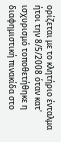ορίζεται με το κλητήριο ένταλμα ήτοι την 8/5/2008 όταν κατ' ισχυρισμό τοποθετήθηκε η διαφημιστική πινακίδα στο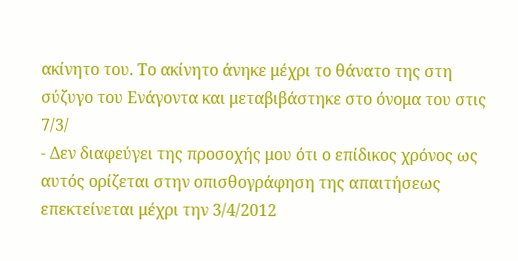ακίνητο του. Το ακίνητο άνηκε μέχρι το θάνατο της στη σύζυγο του Ενάγοντα και μεταβιβάστηκε στο όνομα του στις 7/3/
- Δεν διαφεύγει της προσοχής μου ότι ο επίδικος χρόνος ως αυτός ορίζεται στην οπισθογράφηση της απαιτήσεως επεκτείνεται μέχρι την 3/4/2012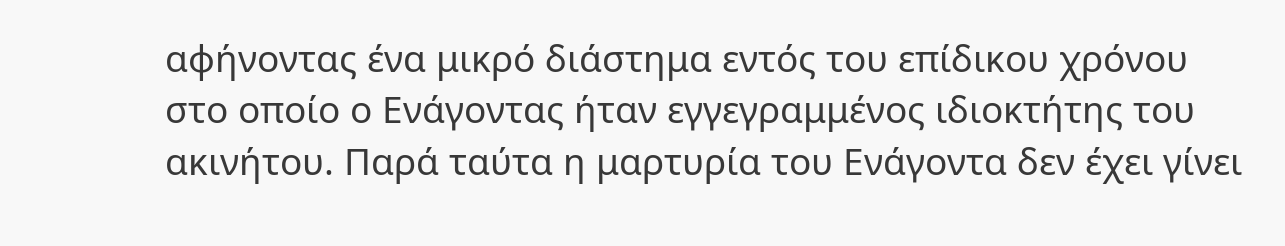αφήνοντας ένα μικρό διάστημα εντός του επίδικου χρόνου στο οποίο ο Ενάγοντας ήταν εγγεγραμμένος ιδιοκτήτης του ακινήτου. Παρά ταύτα η μαρτυρία του Ενάγοντα δεν έχει γίνει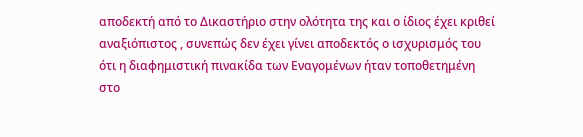αποδεκτή από το Δικαστήριο στην ολότητα της και ο ίδιος έχει κριθεί αναξιόπιστος , συνεπώς δεν έχει γίνει αποδεκτός ο ισχυρισμός του ότι η διαφημιστική πινακίδα των Εναγομένων ήταν τοποθετημένη στο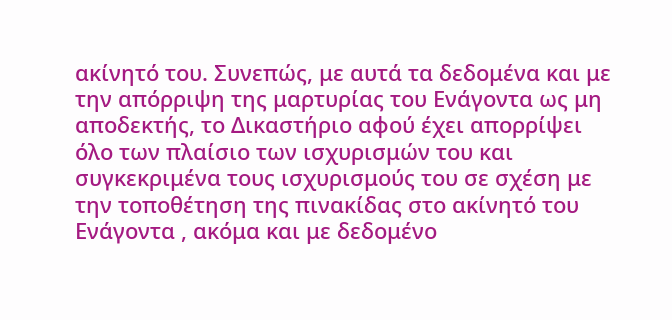ακίνητό του. Συνεπώς, με αυτά τα δεδομένα και με την απόρριψη της μαρτυρίας του Ενάγοντα ως μη αποδεκτής, το Δικαστήριο αφού έχει απορρίψει όλο των πλαίσιο των ισχυρισμών του και συγκεκριμένα τους ισχυρισμούς του σε σχέση με την τοποθέτηση της πινακίδας στο ακίνητό του Ενάγοντα , ακόμα και με δεδομένο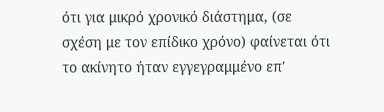ότι για μικρό χρονικό διάστημα, (σε σχέση με τον επίδικο χρόνο) φαίνεται ότι το ακίνητο ήταν εγγεγραμμένο επ'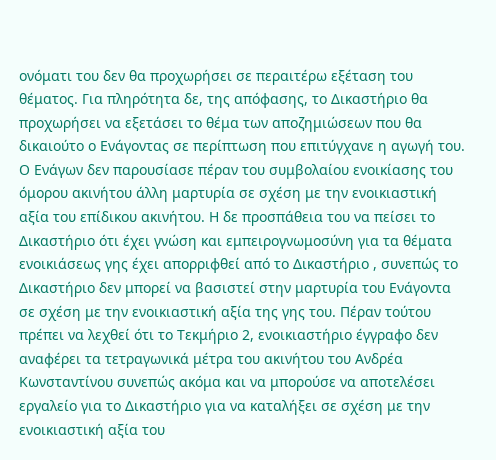ονόματι του δεν θα προχωρήσει σε περαιτέρω εξέταση του θέματος. Για πληρότητα δε, της απόφασης, το Δικαστήριο θα προχωρήσει να εξετάσει το θέμα των αποζημιώσεων που θα δικαιούτο ο Ενάγοντας σε περίπτωση που επιτύγχανε η αγωγή του. Ο Ενάγων δεν παρουσίασε πέραν του συμβολαίου ενοικίασης του όμορου ακινήτου άλλη μαρτυρία σε σχέση με την ενοικιαστική αξία του επίδικου ακινήτου. Η δε προσπάθεια του να πείσει το Δικαστήριο ότι έχει γνώση και εμπειρογνωμοσύνη για τα θέματα ενοικιάσεως γης έχει απορριφθεί από το Δικαστήριο , συνεπώς το Δικαστήριο δεν μπορεί να βασιστεί στην μαρτυρία του Ενάγοντα σε σχέση με την ενοικιαστική αξία της γης του. Πέραν τούτου πρέπει να λεχθεί ότι το Τεκμήριο 2, ενοικιαστήριο έγγραφο δεν αναφέρει τα τετραγωνικά μέτρα του ακινήτου του Ανδρέα Κωνσταντίνου συνεπώς ακόμα και να μπορούσε να αποτελέσει εργαλείο για το Δικαστήριο για να καταλήξει σε σχέση με την ενοικιαστική αξία του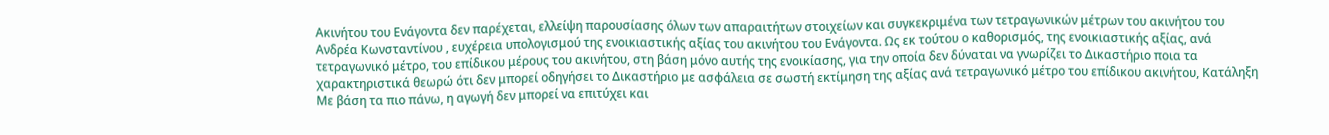Ακινήτου του Ενάγοντα δεν παρέχεται, ελλείψη παρουσίασης όλων των απαραιτήτων στοιχείων και συγκεκριμένα των τετραγωνικών μέτρων του ακινήτου του Ανδρέα Κωνσταντίνου , ευχέρεια υπολογισμού της ενοικιαστικής αξίας του ακινήτου του Ενάγοντα. Ως εκ τούτου ο καθορισμός, της ενοικιαστικής αξίας, ανά τετραγωνικό μέτρο, του επίδικου μέρους του ακινήτου, στη βάση μόνο αυτής της ενοικίασης, για την οποία δεν δύναται να γνωρίζει το Δικαστήριο ποια τα χαρακτηριστικά θεωρώ ότι δεν μπορεί οδηγήσει το Δικαστήριο με ασφάλεια σε σωστή εκτίμηση της αξίας ανά τετραγωνικό μέτρο του επίδικου ακινήτου, Κατάληξη Με βάση τα πιο πάνω, η αγωγή δεν μπορεί να επιτύχει και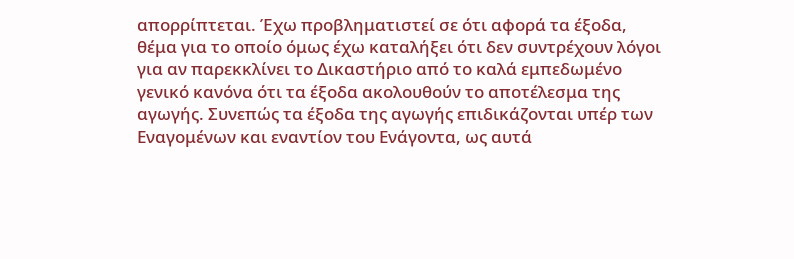απορρίπτεται. Έχω προβληματιστεί σε ότι αφορά τα έξοδα, θέμα για το οποίο όμως έχω καταλήξει ότι δεν συντρέχουν λόγοι για αν παρεκκλίνει το Δικαστήριο από το καλά εμπεδωμένο γενικό κανόνα ότι τα έξοδα ακολουθούν το αποτέλεσμα της αγωγής. Συνεπώς τα έξοδα της αγωγής επιδικάζονται υπέρ των Εναγομένων και εναντίον του Ενάγοντα, ως αυτά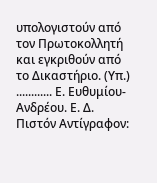υπολογιστούν από τον Πρωτοκολλητή και εγκριθούν από το Δικαστήριο. (Υπ.) ............ Ε. Ευθυμίου-Ανδρέου. Ε. Δ. Πιστόν Αντίγραφον: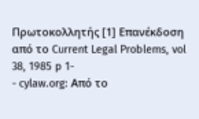Πρωτοκολλητής [1] Επανέκδοση από το Current Legal Problems, vol 38, 1985 p 1-
- cylaw.org: Από το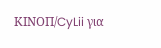ΚΙΝOΠ/CyLii για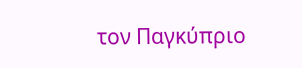τον Παγκύπριο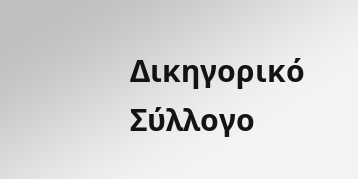Δικηγορικό Σύλλογο